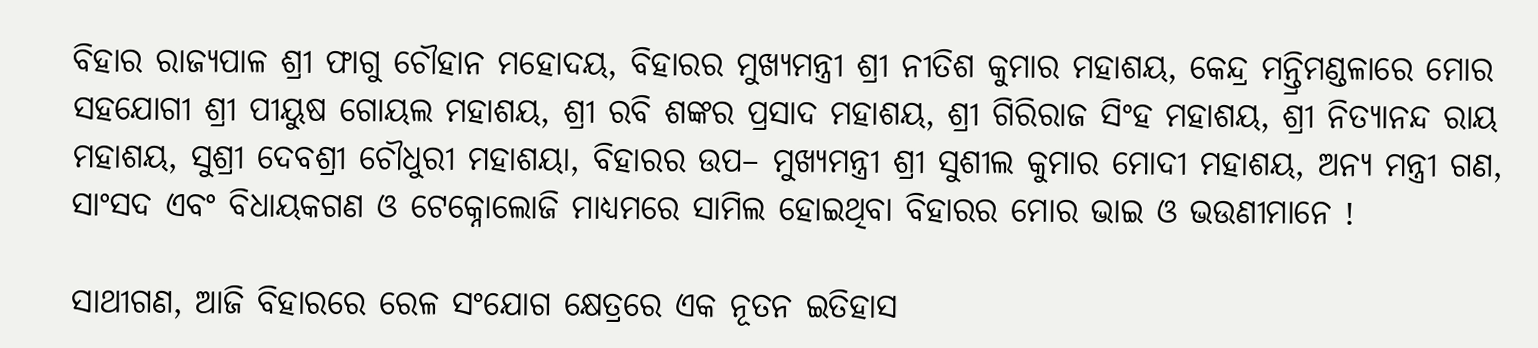ବିହାର ରାଜ୍ୟପାଳ ଶ୍ରୀ ଫାଗୁ ଚୌହାନ ମହୋଦୟ, ବିହାରର ମୁଖ୍ୟମନ୍ତ୍ରୀ ଶ୍ରୀ ନୀତିଶ କୁମାର ମହାଶୟ, କେନ୍ଦ୍ର ମନ୍ତ୍ରିମଣ୍ଡଳାରେ ମୋର ସହଯୋଗୀ ଶ୍ରୀ ପୀୟୁଷ ଗୋୟଲ ମହାଶୟ, ଶ୍ରୀ ରବି ଶଙ୍କର ପ୍ରସାଦ ମହାଶୟ, ଶ୍ରୀ ଗିରିରାଜ ସିଂହ ମହାଶୟ, ଶ୍ରୀ ନିତ୍ୟାନନ୍ଦ ରାୟ ମହାଶୟ, ସୁଶ୍ରୀ ଦେବଶ୍ରୀ ଚୌଧୁରୀ ମହାଶୟା, ବିହାରର ଉପ– ମୁଖ୍ୟମନ୍ତ୍ରୀ ଶ୍ରୀ ସୁଶୀଲ କୁମାର ମୋଦୀ ମହାଶୟ, ଅନ୍ୟ ମନ୍ତ୍ରୀ ଗଣ, ସାଂସଦ ଏବଂ ବିଧାୟକଗଣ ଓ ଟେକ୍ନୋଲୋଜି ମାଧ୍ୟମରେ ସାମିଲ ହୋଇଥିବା ବିହାରର ମୋର ଭାଇ ଓ ଭଉଣୀମାନେ !

ସାଥୀଗଣ, ଆଜି ବିହାରରେ ରେଳ ସଂଯୋଗ କ୍ଷେତ୍ରରେ ଏକ ନୂତନ ଇତିହାସ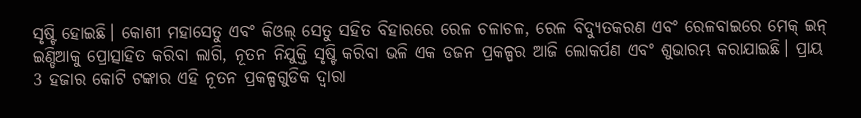ସୃଷ୍ଟି ହୋଇଛି। କୋଶୀ ମହାସେତୁ ଏବଂ କିଓଲ୍ ସେତୁ ସହିତ ବିହାର‌ରେ ରେଳ ଚଳାଚଳ, ରେଳ ବିଦ୍ୟୁତକରଣ ଏବଂ ରେଳବାଇରେ ମେକ୍ ଇନ୍ ଇଣ୍ଡିଆକୁ ପ୍ରୋତ୍ସାହିତ କରିବା ଲାଗି, ନୂତନ ନିଯୁକ୍ତି ସୃଷ୍ଟି କରିବା ଭଳି ଏକ ଡଜନ ପ୍ରକଳ୍ପର ଆଜି ଲୋକର୍ପଣ ଏବଂ ଶୁଭାରମ୍ଭ କରାଯାଇଛି। ପ୍ରାୟ 3 ହଜାର କୋଟି ଟଙ୍କାର ଏହି ନୂତନ ପ୍ରକଳ୍ପଗୁଡିକ ଦ୍ବାରା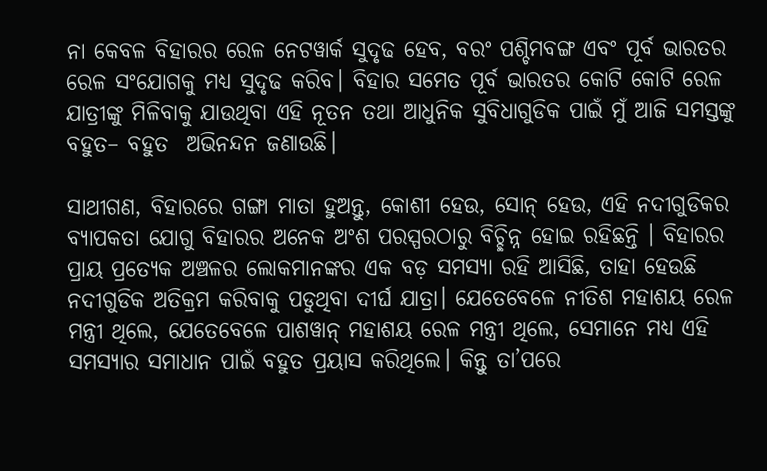ନା କେବଳ ବିହାରର ରେଳ ନେଟୱାର୍କ ସୁଦୃଢ ହେବ, ବରଂ ପଶ୍ଚିମବଙ୍ଗ ଏବଂ ପୂର୍ବ ଭାରତର ରେଳ ସଂଯୋଗକୁ ମଧ୍ୟ ସୁଦୃଢ କରିବ। ବିହାର ସମେତ ପୂର୍ବ ଭାରତର କୋଟି କୋଟି ରେଳ ଯାତ୍ରୀଙ୍କୁ ମିଳିବାକୁ ଯାଉଥିବା ଏହି ନୂତନ ତଥା ଆଧୁନିକ ସୁବିଧାଗୁଡିକ ପାଇଁ ମୁଁ ଆଜି ସମସ୍ତଙ୍କୁ ବହୁତ– ବହୁତ  ଅଭିନନ୍ଦନ ଜଣାଉଛି।

ସାଥୀଗଣ, ବିହାରରେ ଗଙ୍ଗା ମାତା ହୁଅନ୍ତୁ, କୋଶୀ ହେଉ, ସୋନ୍ ହେଉ, ଏହି ନଦୀଗୁଡିକର ବ୍ୟାପକତା ଯୋଗୁ ବିହାରର ଅନେକ ଅଂଶ ପରସ୍ପରଠାରୁ ବିଚ୍ଛିନ୍ନ ହୋଇ ରହିଛନ୍ତି । ବିହାରର ପ୍ରାୟ ପ୍ରତ୍ୟେକ ଅଞ୍ଚଳର ଲୋକମାନଙ୍କର ଏକ ବଡ଼ ସମସ୍ୟା ରହି ଆସିଛି, ତାହା ହେଉଛି ନଦୀଗୁଡିକ ଅତିକ୍ରମ କରିବାକୁ ପଡୁଥିବା ଦୀର୍ଘ ଯାତ୍ରା। ଯେତେବେଳେ ନୀତିଶ ମହାଶୟ ରେଳ ମନ୍ତ୍ରୀ ଥିଲେ, ଯେତେବେଳେ ପାଶୱାନ୍ ମହାଶୟ ରେଳ ମନ୍ତ୍ରୀ ଥିଲେ, ସେମାନେ ମଧ୍ୟ ଏହି ସମସ୍ୟାର ସମାଧାନ ପାଇଁ ବହୁତ ପ୍ରୟାସ କରିଥିଲେ। କିନ୍ତୁ ତା’ପରେ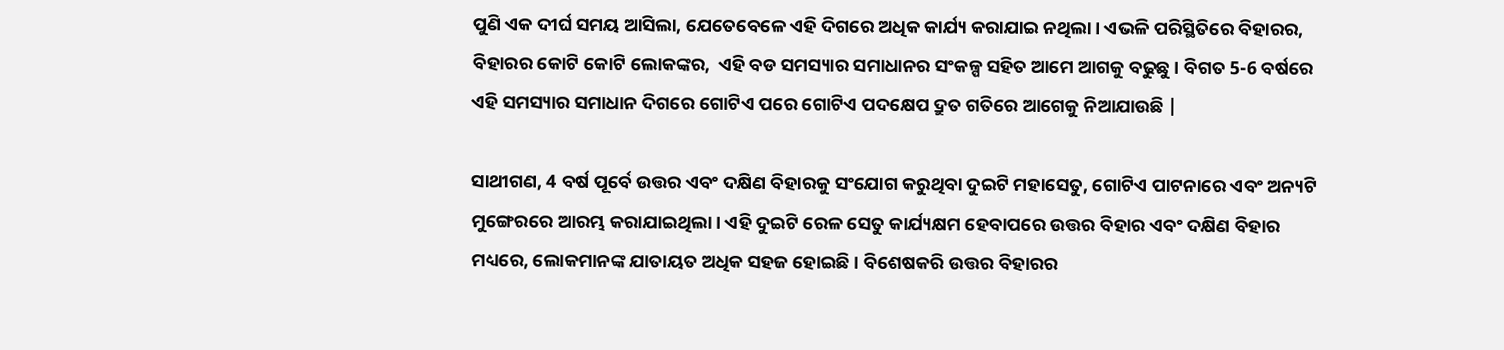ପୁଣି ଏକ ଦୀର୍ଘ ସମୟ ଆସିଲା, ଯେତେବେଳେ ଏହି ଦିଗରେ ଅଧିକ କାର୍ଯ୍ୟ କରାଯାଇ ନଥିଲା। ଏଭଳି ପରିସ୍ଥିତିରେ ବିହାରର, ବିହାରର କୋଟି କୋଟି ଲୋକଙ୍କର,  ଏହି ବଡ ସମସ୍ୟାର ସମାଧାନର ସଂକଳ୍ପ ସହିତ ଆମେ ଆଗକୁ ବଢୁଛୁ । ବିଗତ 5-6 ବର୍ଷରେ ଏହି ସମସ୍ୟାର ସମାଧାନ ଦିଗରେ ଗୋଟିଏ ପରେ ଗୋଟିଏ ପଦକ୍ଷେପ ଦ୍ରୁତ ଗତିରେ ଆଗେକୁ ନିଆଯାଉଛି |

ସାଥୀଗଣ, 4 ବର୍ଷ ପୂର୍ବେ ଉତ୍ତର ଏବଂ ଦକ୍ଷିଣ ବିହାରକୁ ସଂଯୋଗ କରୁଥିବା ଦୁଇଟି ମହାସେତୁ, ଗୋଟିଏ ପାଟନାରେ ଏବଂ ଅନ୍ୟଟି ମୁଙ୍ଗେରରେ ଆରମ୍ଭ କରାଯାଇଥିଲା। ଏହି ଦୁଇଟି ରେଳ ସେତୁ କାର୍ଯ୍ୟକ୍ଷମ ହେବାପରେ ଉତ୍ତର ବିହାର ଏବଂ ଦକ୍ଷିଣ ବିହାର ମଧ୍ୟରେ, ଲୋକମାନଙ୍କ ଯାତାୟତ ଅଧିକ ସହଜ ହୋଇଛି । ବିଶେଷକରି ଉତ୍ତର ବିହାରର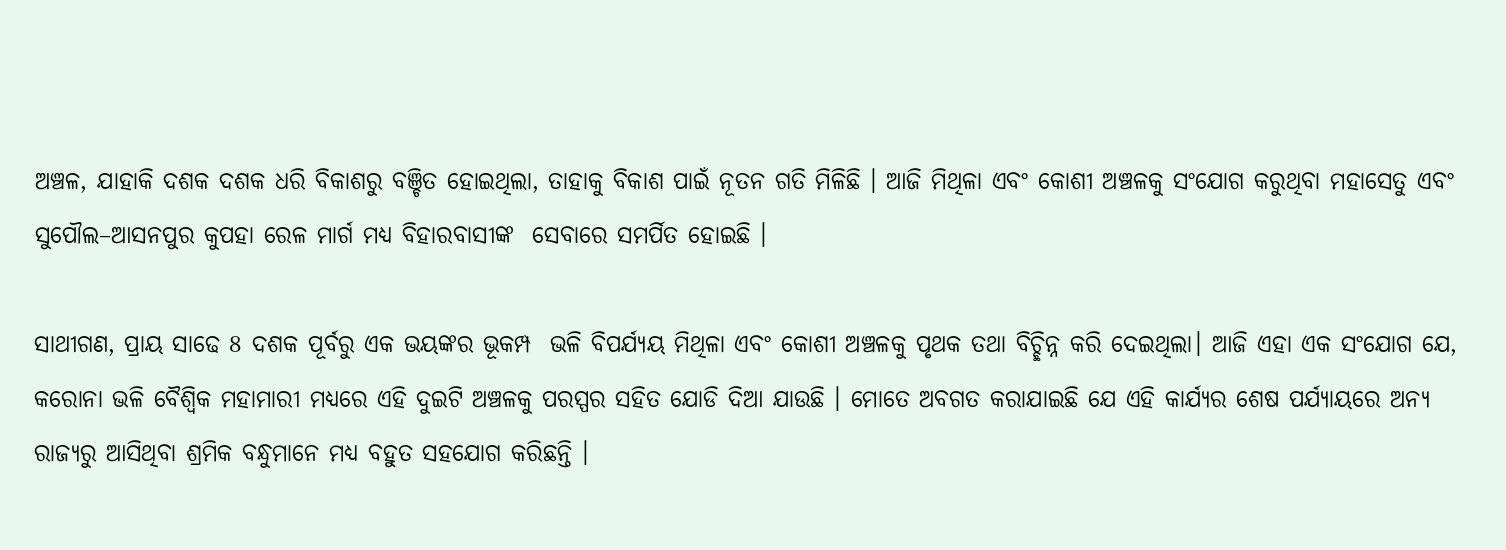ଅଞ୍ଚଳ, ଯାହାକି ଦଶକ ଦଶକ ଧରି ବିକାଶରୁ ବଞ୍ଚିତ ହୋଇଥିଲା, ତାହାକୁ ବିକାଶ ପାଇଁ ନୂତନ ଗତି ମିଳିଛି । ଆଜି ମିଥିଳା ଏବଂ କୋଶୀ ଅଞ୍ଚଳକୁ ସଂଯୋଗ କରୁଥିବା ମହାସେତୁ ଏବଂ ସୁପୌଲ–ଆସନପୁର କୁପହା ରେଳ ମାର୍ଗ ମଧ୍ୟ ବିହାରବାସୀଙ୍କ  ସେବାରେ ସମର୍ପିତ ହୋଇଛି ।

ସାଥୀଗଣ, ପ୍ରାୟ ସାଢେ 8 ଦଶକ ପୂର୍ବରୁ ଏକ ଭୟଙ୍କର ଭୂକମ୍ପ  ଭଳି ବିପର୍ଯ୍ୟୟ ମିଥିଳା ଏବଂ କୋଶୀ ଅଞ୍ଚଳକୁ ପୃଥକ ତଥା ବିଚ୍ଛିନ୍ନ କରି ଦେଇଥିଲା। ଆଜି ଏହା ଏକ ସଂଯୋଗ ଯେ, କରୋନା ଭଳି ବୈଶ୍ୱିକ ମହାମାରୀ ମଧ୍ୟରେ ଏହି ଦୁଇଟି ଅଞ୍ଚଳକୁ ପରସ୍ପର ସହିତ ଯୋଡି ଦିଆ ଯାଉଛି । ମୋତେ ଅବଗତ କରାଯାଇଛି ଯେ ଏହି କାର୍ଯ୍ୟର ଶେଷ ପର୍ଯ୍ୟାୟରେ ଅନ୍ୟ ରାଜ୍ୟରୁ ଆସିଥିବା ଶ୍ରମିକ ବନ୍ଧୁମାନେ ମଧ୍ୟ ବହୁତ ସହଯୋଗ କରିଛନ୍ତି ।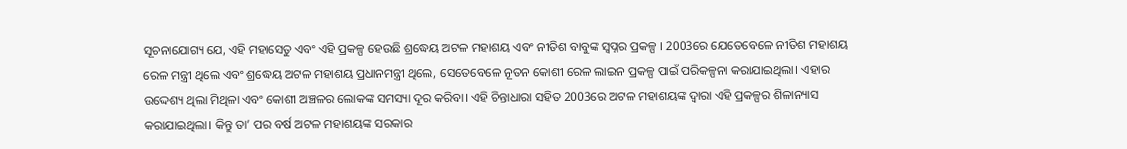ସୂଚନାଯୋଗ୍ୟ ଯେ, ଏହି ମହାସେତୁ ଏବଂ ଏହି ପ୍ରକଳ୍ପ ହେଉଛି ଶ୍ରଦ୍ଧେୟ ଅଟଳ ମହାଶୟ ଏବଂ ନୀତିଶ ବାବୁଙ୍କ ସ୍ୱପ୍ନର ପ୍ରକଳ୍ପ । 2003ରେ ଯେତେବେଳେ ନୀତିଶ ମହାଶୟ ରେଳ ମନ୍ତ୍ରୀ ଥିଲେ ଏବଂ ଶ୍ରଦ୍ଧେୟ ଅଟଳ ମହାଶୟ ପ୍ରଧାନମନ୍ତ୍ରୀ ଥିଲେ, ସେତେବେଳେ ନୂତନ କୋଶୀ ରେଳ ଲାଇନ ପ୍ରକଳ୍ପ ପାଇଁ ପରିକଳ୍ପନା କରାଯାଇଥିଲା। ଏହାର ଉଦ୍ଦେଶ୍ୟ ଥିଲା ମିଥିଳା ଏବଂ କୋଶୀ ଅଞ୍ଚଳର ଲୋକଙ୍କ ସମସ୍ୟା ଦୂର କରିବା। ଏହି ଚିନ୍ତାଧାରା ସହିତ 2003ରେ ଅଟଳ ମହାଶୟଙ୍କ ଦ୍ଵାରା ଏହି ପ୍ରକଳ୍ପର ଶିଳାନ୍ୟାସ କରାଯାଇଥିଲା। କିନ୍ତୁ ତା’ ପର ବର୍ଷ ଅଟଳ ମହାଶୟଙ୍କ ସରକାର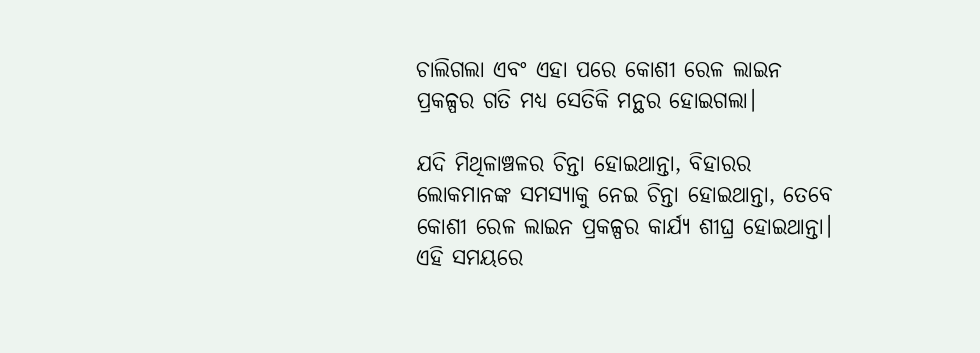ଚାଲିଗଲା ଏବଂ ଏହା ପରେ କୋଶୀ ରେଳ ଲାଇନ ପ୍ରକଳ୍ପର ଗତି ମଧ୍ୟ ସେତିକି ମନ୍ଥର ହୋଇଗଲା।

ଯଦି ମିଥିଳାଞ୍ଚଳର ଚିନ୍ତା ହୋଇଥାନ୍ତା, ବିହାରର ଲୋକମାନଙ୍କ ସମସ୍ୟାକୁ ନେଇ ଚିନ୍ତା ହୋଇଥାନ୍ତା, ତେବେ କୋଶୀ ରେଳ ଲାଇନ ପ୍ରକଳ୍ପର କାର୍ଯ୍ୟ ଶୀଘ୍ର ହୋଇଥାନ୍ତା। ଏହି ସମୟରେ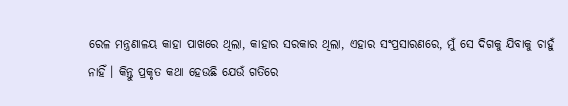ରେଳ ମନ୍ତ୍ରଣାଳୟ କାହା ପାଖରେ ଥିଲା, କାହାର ସରକାର ଥିଲା, ଏହାର ସଂପ୍ରସାରଣରେ, ମୁଁ ସେ ଦିଗକୁ ଯିବାକୁ ଚାହୁଁ ନାହିଁ । କିନ୍ତୁ ପ୍ରକୃତ କଥା ହେଉଛି ଯେଉଁ ଗତିରେ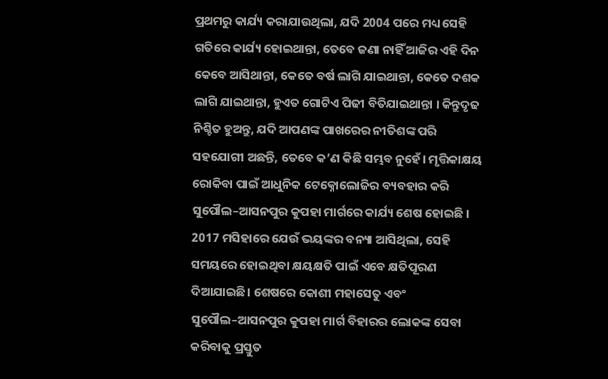ପ୍ରଥମରୁ କାର୍ଯ୍ୟ କରାଯାଉଥିଲା, ଯଦି 2004 ପରେ ମଧ୍ୟ ସେହି ଗତିରେ କାର୍ଯ୍ୟ ହୋଇଥାନ୍ତା, ତେବେ ଜଣା ନାହିଁ ଆଜିର ଏହି ଦିନ କେବେ ଆସିଥାନ୍ତା, କେତେ ବର୍ଷ ଲାଗି ଯାଇଥାନ୍ତା, କେତେ ଦଶକ ଲାଗି ଯାଇଥାନ୍ତା, ହୁଏତ ଗୋଟିଏ ପିଢୀ ବିତିଯାଇଥାନ୍ତା । କିନ୍ତୁଦୃଢ ନିଶ୍ଚିତ ହୁଅନ୍ତୁ, ଯଦି ଆପଣଙ୍କ ପାଖରେର ନୀତିଶଙ୍କ ପରି ସହଯୋଗୀ ଅଛନ୍ତି, ତେବେ କ’ଣ କିଛି ସମ୍ଭବ ନୁହେଁ। ମୃତ୍ତିକାକ୍ଷୟ ରୋକିବା ପାଇଁ ଆଧୁନିକ ଟେକ୍ନୋଲୋଜିର ବ୍ୟବହାର କରି ସୁପୌଲ–ଆସନପୁର କୁପହା ମାର୍ଗରେ କାର୍ଯ୍ୟ ଶେଷ ହୋଇଛି । 2017 ମସିହାରେ ଯେଉଁ ଭୟଙ୍କର ବନ୍ୟା ଆସିଥିଲା, ସେହି ସମୟରେ ହୋଇଥିବା କ୍ଷୟକ୍ଷତି ପାଇଁ ଏବେ କ୍ଷତିପୂରଣ ଦିଆଯାଇଛି। ଶେଷରେ କୋଶୀ ମହାସେତୁ ଏବଂ ସୁପୌଲ–ଆସନପୁର କୁପହା ମାର୍ଗ ବିହାରର ଲୋକଙ୍କ ସେବା କରିବାକୁ ପ୍ରସ୍ତୁତ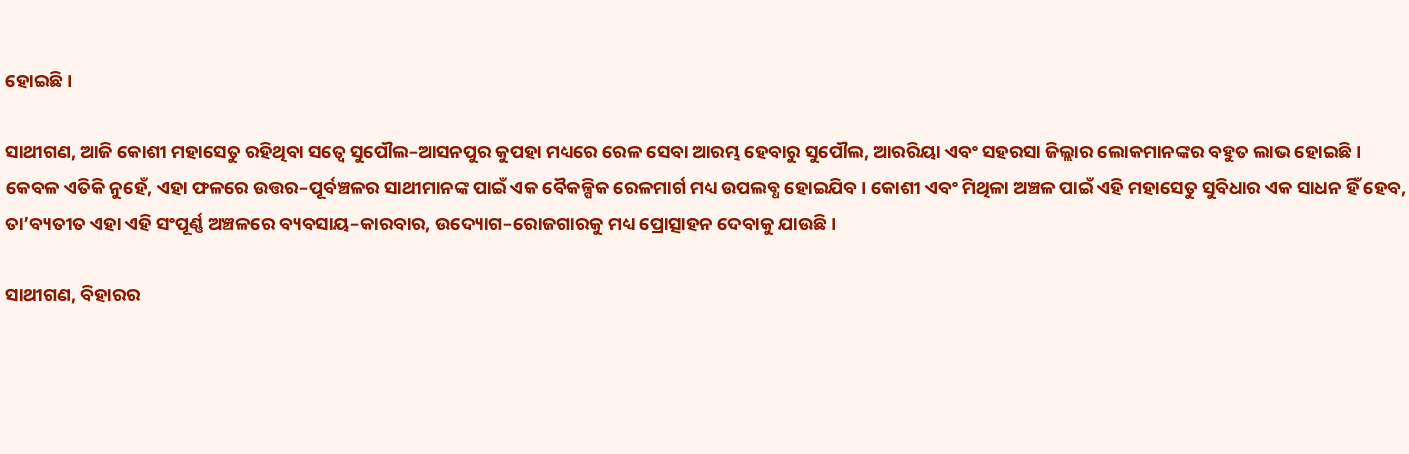ହୋଇଛି।

ସାଥୀଗଣ, ଆଜି କୋଶୀ ମହାସେତୁ ରହିଥିବା ସତ୍ୱେ ସୁପୌଲ–ଆସନପୁର କୁପହା ମଧ୍ୟରେ ରେଳ ସେବା ଆରମ୍ଭ ହେବାରୁ ସୁପୌଲ, ଆରରିୟା ଏବଂ ସହରସା ଜିଲ୍ଲାର ଲୋକମାନଙ୍କର ବହୁତ ଲାଭ ହୋଇଛି। କେବଳ ଏତିକି ନୁହେଁ, ଏହା ଫଳରେ ଉତ୍ତର–ପୂର୍ବଞ୍ଚଳର ସାଥୀମାନଙ୍କ ପାଇଁ ଏକ ବୈକଳ୍ପିକ ରେଳମାର୍ଗ ମଧ୍ୟ ଉପଲବ୍ଧ ହୋଇଯିବ। କୋଶୀ ଏବଂ ମିଥିଳା ଅଞ୍ଚଳ ପାଇଁ ଏହି ମହାସେତୁ ସୁବିଧାର ଏକ ସାଧନ ହିଁ ହେବ, ତା’ବ୍ୟତୀତ ଏହା ଏହି ସଂପୂର୍ଣ୍ଣ ଅଞ୍ଚଳରେ ବ୍ୟବସାୟ–କାରବାର, ଉଦ୍ୟୋଗ–ରୋଜଗାରକୁ ମଧ୍ୟ ପ୍ରୋତ୍ସାହନ ଦେବାକୁ ଯାଉଛି।

ସାଥୀଗଣ, ବିହାରର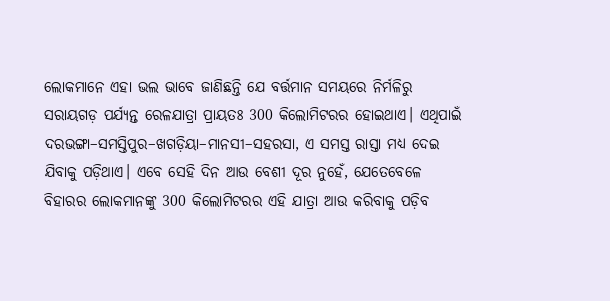ଲୋକମାନେ ଏହା ଭଲ ଭାବେ ଜାଣିଛନ୍ତି ଯେ ବର୍ତ୍ତମାନ ସମୟରେ ନିର୍ମଳିରୁ ସରାୟଗଡ଼ ପର୍ଯ୍ୟନ୍ତ ରେଳଯାତ୍ରା ପ୍ରାୟତଃ 300 କିଲୋମିଟରର ହୋଇଥାଏ। ଏଥିପାଇଁ ଦରଭଙ୍ଗା–ସମସ୍ତିପୁର–ଖଗଡ଼ିୟା–ମାନସୀ–ସହରସା, ଏ ସମସ୍ତ ରାସ୍ତା ମଧ୍ୟ ଦେଇ ଯିବାକୁ ପଡ଼ିଥାଏ। ଏବେ ସେହି ଦିନ ଆଉ ବେଶୀ ଦୂର ନୁହେଁ, ଯେତେବେଳେ ବିହାରର ଲୋକମାନଙ୍କୁ 300 କିଲୋମିଟରର ଏହି ଯାତ୍ରା ଆଉ କରିବାକୁ ପଡ଼ିବ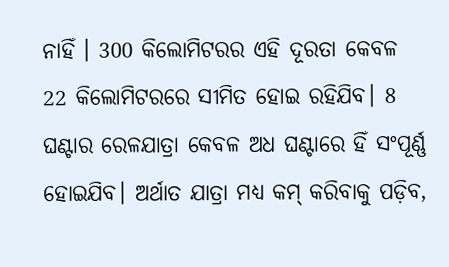ନାହିଁ । 300 କିଲୋମିଟରର ଏହି ଦୂରତା କେବଳ 22 କିଲୋମିଟରରେ ସୀମିତ ହୋଇ ରହିଯିବ। 8 ଘଣ୍ଟାର ରେଳଯାତ୍ରା କେବଳ ଅଧ ଘଣ୍ଟାରେ ହିଁ ସଂପୂର୍ଣ୍ଣ ହୋଇଯିବ। ଅର୍ଥାତ ଯାତ୍ରା ମଧ୍ୟ କମ୍‍ କରିବାକୁ ପଡ଼ିବ,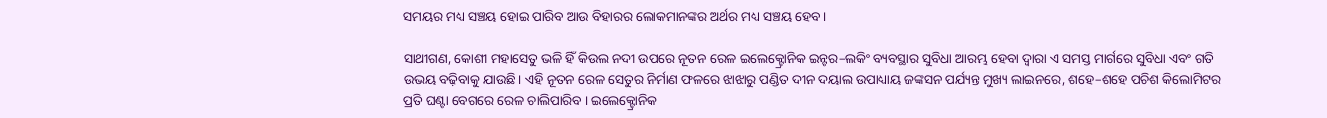ସମୟର ମଧ୍ୟ ସଞ୍ଚୟ ହୋଇ ପାରିବ ଆଉ ବିହାରର ଲୋକମାନଙ୍କର ଅର୍ଥର ମଧ୍ୟ ସଞ୍ଚୟ ହେବ।

ସାଥୀଗଣ, କୋଶୀ ମହାସେତୁ ଭଳି ହିଁ କିଉଲ ନଦୀ ଉପରେ ନୂତନ ରେଳ ଇଲେକ୍ଟ୍ରୋନିକ ଇନ୍ଟର–ଲକିଂ ବ୍ୟବସ୍ଥାର ସୁବିଧା ଆରମ୍ଭ ହେବା ଦ୍ୱାରା ଏ ସମସ୍ତ ମାର୍ଗରେ ସୁବିଧା ଏବଂ ଗତି ଉଭୟ ବଢ଼ିବାକୁ ଯାଉଛି। ଏହି ନୂତନ ରେଳ ସେତୁର ନିର୍ମାଣ ଫଳରେ ଝାଝାରୁ ପଣ୍ଡିତ ଦୀନ ଦୟାଲ ଉପାଧ୍ୟାୟ ଜଙ୍କସନ ପର୍ଯ୍ୟନ୍ତ ମୁଖ୍ୟ ଲାଇନରେ, ଶହେ–ଶହେ ପଚିଶ କିଲୋମିଟର ପ୍ରତି ଘଣ୍ଟା ବେଗରେ ରେଳ ଚାଲିପାରିବ । ଇଲେକ୍ଟ୍ରୋନିକ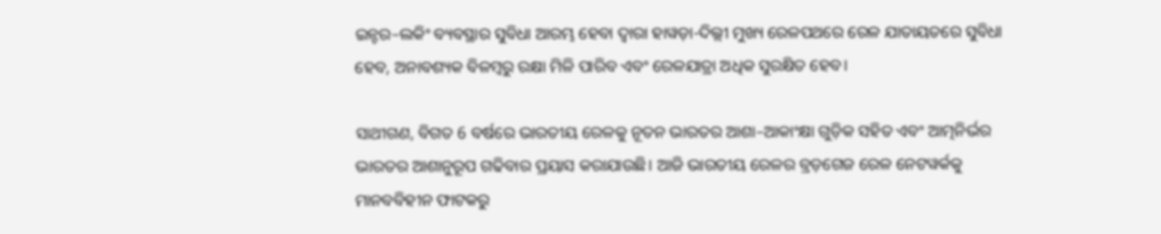ଇନ୍ଟର–ଲକିଂ ବ୍ୟବସ୍ଥାର ସୁବିଧା ଆରମ୍ଭ ହେବା ଦ୍ୱାରା ହାୱଡ଼ା-ଦିଲ୍ଲୀ ମୁଖ୍ୟ ରେଳପଥରେ ରେଳ ଯାତାୟତରେ ସୁବିଧା ହେବ, ଅନାବଶ୍ୟକ ବିଳମ୍ବରୁ ରକ୍ଷା ମିଳି ପାରିବ ଏବଂ ରେଳଯାତ୍ରା ଅଧିକ ସୁରକ୍ଷିତ ହେବ।

ସାଥୀଗଣ, ବିଗତ 6 ବର୍ଷରେ ଭାରତୀୟ ରେଳକୁ ନୂତନ ଭାରତର ଆଶା–ଆକାଂକ୍ଷା ଗୁଡ଼ିକ ସହିତ ଏବଂ ଆତ୍ମନିର୍ଭର ଭାରତର ଆଶାନୁରୂପ ଗଢିବାର ପ୍ରୟାସ କରାଯାଉଛି। ଆଜି ଭାରତୀୟ ରେଳର ବ୍ରଡ଼ଗେଜ ରେଳ ନେଟୱର୍କକୁ ମାନବବିହୀନ ଫାଟକରୁ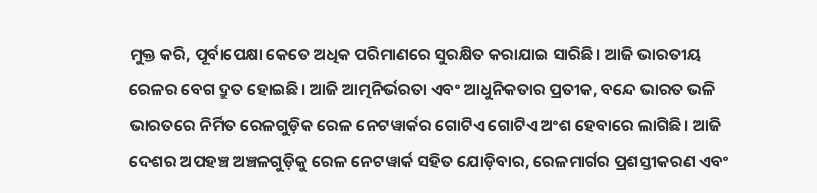ମୁକ୍ତ କରି, ପୂର୍ବାପେକ୍ଷା କେତେ ଅଧିକ ପରିମାଣରେ ସୁରକ୍ଷିତ କରାଯାଇ ସାରିଛି। ଆଜି ଭାରତୀୟ ରେଳର ବେଗ ଦ୍ରୁତ ହୋଇଛି। ଆଜି ଆତ୍ମନିର୍ଭରତା ଏବଂ ଆଧୁନିକତାର ପ୍ରତୀକ, ବନ୍ଦେ ଭାରତ ଭଳି ଭାରତରେ ନିର୍ମିତ ରେଳଗୁଡ଼ିକ ରେଳ ନେଟୱାର୍କର ଗୋଟିଏ ଗୋଟିଏ ଅଂଶ ହେବାରେ ଲାଗିଛି। ଆଜି ଦେଶର ଅପହଞ୍ଚ ଅଞ୍ଚଳଗୁଡ଼ିକୁ ରେଳ ନେଟୱାର୍କ ସହିତ ଯୋଡ଼ିବାର, ରେଳମାର୍ଗର ପ୍ରଶସ୍ତୀକରଣ ଏବଂ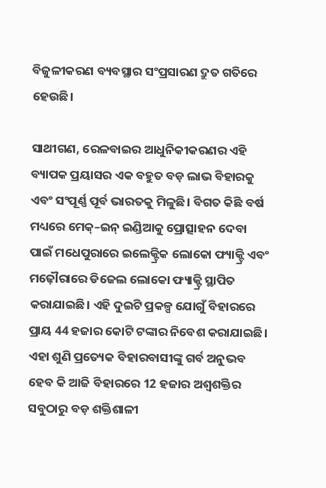ବିଜୁଳୀକରଣ ବ୍ୟବସ୍ଥାର ସଂପ୍ରସାରଣ ଦ୍ରୁତ ଗତିରେ ହେଉଛି।

ସାଥୀଗଣ, ରେଳବାଇର ଆଧୁନିକୀକରଣର ଏହି ବ୍ୟାପକ ପ୍ରୟାସର ଏକ ବହୁତ ବଡ଼ ଲାଭ ବିହାରକୁ ଏବଂ ସଂପୂର୍ଣ୍ଣ ପୂର୍ବ ଭାରତକୁ ମିଳୁଛି। ବିଗତ କିଛି ବର୍ଷ ମଧ୍ୟରେ ମେକ୍‍–ଇନ୍‍ ଇଣ୍ଡିଆକୁ ପ୍ରୋତ୍ସାହନ ଦେବା ପାଇଁ ମଧେପୁରାରେ ଇଲେକ୍ଟ୍ରିକ ଲୋକୋ ଫ୍ୟାକ୍ଟ୍ରି ଏବଂ ମଢ଼ୌରାରେ ଡିଜେଲ ଲୋକୋ ଫ୍ୟାକ୍ଟ୍ରି ସ୍ଥାପିତ କରାଯାଇଛି। ଏହି ଦୁଇଟି ପ୍ରକଳ୍ପ ଯୋଗୁଁ ବିହାରରେ ପ୍ରାୟ 44 ହଜାର କୋଟି ଟଙ୍କାର ନିବେଶ କରାଯାଇଛି। ଏହା ଶୁଣି ପ୍ରତ୍ୟେକ ବିହାରବାସୀଙ୍କୁ ଗର୍ବ ଅନୁଭବ ହେବ କି ଆଜି ବିହାରରେ 12 ହଜାର ଅଶ୍ବଶକ୍ତିର ସବୁଠାରୁ ବଡ଼ ଶକ୍ତିଶାଳୀ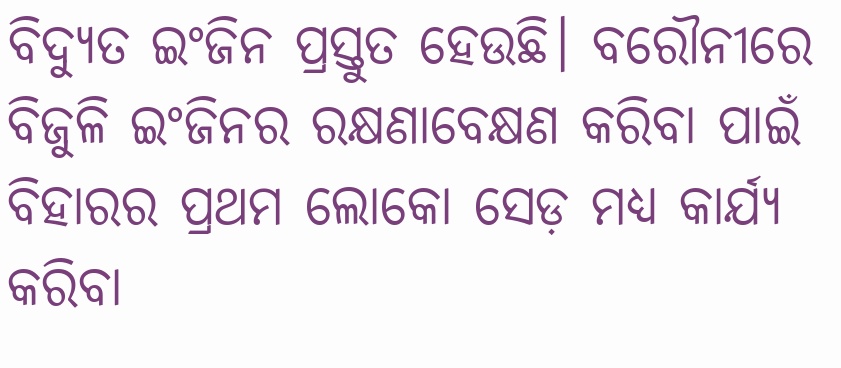ବିଦ୍ୟୁତ ଇଂଜିନ ପ୍ରସ୍ତୁତ ହେଉଛି। ବରୌନୀରେ ବିଜୁଳି ଇଂଜିନର ରକ୍ଷଣାବେକ୍ଷଣ କରିବା ପାଇଁ ବିହାରର ପ୍ରଥମ ଲୋକୋ ସେଡ଼ ମଧ୍ୟ କାର୍ଯ୍ୟ କରିବା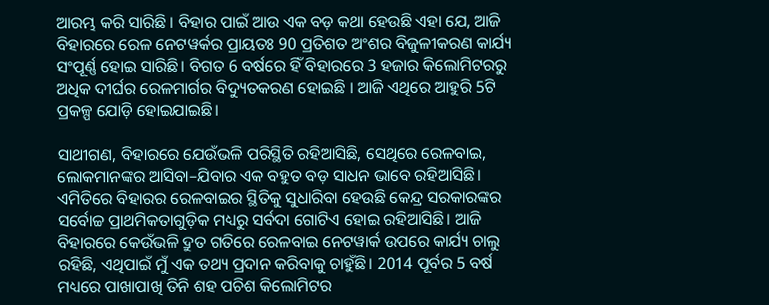ଆରମ୍ଭ କରି ସାରିଛି । ବିହାର ପାଇଁ ଆଉ ଏକ ବଡ଼ କଥା ହେଉଛି ଏହା ଯେ, ଆଜି ବିହାରରେ ରେଳ ନେଟୱର୍କର ପ୍ରାୟତଃ 90 ପ୍ରତିଶତ ଅଂଶର ବିଜୁଳୀକରଣ କାର୍ଯ୍ୟ ସଂପୂର୍ଣ୍ଣ ହୋଇ ସାରିଛି। ବିଗତ 6 ବର୍ଷରେ ହିଁ ବିହାରରେ 3 ହଜାର କିଲୋମିଟରରୁ ଅଧିକ ଦୀର୍ଘର ରେଳମାର୍ଗର ବିଦ୍ୟୁତକରଣ ହୋଇଛି । ଆଜି ଏଥିରେ ଆହୁରି 5ଟି ପ୍ରକଳ୍ପ ଯୋଡ଼ି ହୋଇଯାଇଛି।

ସାଥୀଗଣ, ବିହାରରେ ଯେଉଁଭଳି ପରିସ୍ଥିତି ରହିଆସିଛି, ସେଥିରେ ରେଳବାଇ, ଲୋକମାନଙ୍କର ଆସିବା–ଯିବାର ଏକ ବହୁତ ବଡ଼ ସାଧନ ଭାବେ ରହିଆସିଛି। ଏମିତିରେ ବିହାରର ରେଳବାଇର ସ୍ଥିତିକୁ ସୁଧାରିବା ହେଉଛି କେନ୍ଦ୍ର ସରକାରଙ୍କର ସର୍ବୋଚ୍ଚ ପ୍ରାଥମିକତାଗୁଡ଼ିକ ମଧ୍ୟରୁ ସର୍ବଦା ଗୋଟିଏ ହୋଇ ରହିଆସିଛି। ଆଜି ବିହାରରେ କେଉଁଭଳି ଦ୍ରୁତ ଗତିରେ ରେଳବାଇ ନେଟୱାର୍କ ଉପରେ କାର୍ଯ୍ୟ ଚାଲୁ ରହିଛି, ଏଥିପାଇଁ ମୁଁ ଏକ ତଥ୍ୟ ପ୍ରଦାନ କରିବାକୁ ଚାହୁଁଛି। 2014 ପୂର୍ବର 5 ବର୍ଷ ମଧ୍ୟରେ ପାଖାପାଖି ତିନି ଶହ ପଚିଶ କିଲୋମିଟର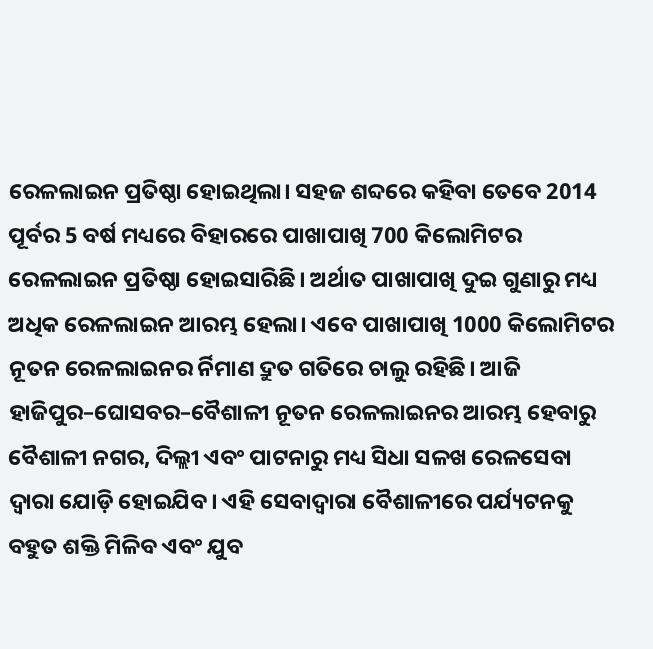ରେଳଲାଇନ ପ୍ରତିଷ୍ଠା ହୋଇଥିଲା। ସହଜ ଶବ୍ଦରେ କହିବା ତେବେ 2014 ପୂର୍ବର 5 ବର୍ଷ ମଧ୍ୟରେ ବିହାରରେ ପାଖାପାଖି 700 କିଲୋମିଟର ରେଳଲାଇନ ପ୍ରତିଷ୍ଠା ହୋଇସାରିଛି। ଅର୍ଥାତ ପାଖାପାଖି ଦୁଇ ଗୁଣାରୁ ମଧ୍ୟ ଅଧିକ ରେଳଲାଇନ ଆରମ୍ଭ ହେଲା। ଏବେ ପାଖାପାଖି 1000 କିଲୋମିଟର ନୂତନ ରେଳଲାଇନର ର୍ନିମାଣ ଦ୍ରୁତ ଗତିରେ ଚାଲୁ ରହିଛି। ଆଜି ହାଜିପୁର–ଘୋସବର–ବୈଶାଳୀ ନୂତନ ରେଳଲାଇନର ଆରମ୍ଭ ହେବାରୁ ବୈଶାଳୀ ନଗର, ଦିଲ୍ଲୀ ଏବଂ ପାଟନାରୁ ମଧ୍ୟ ସିଧା ସଳଖ ରେଳସେବା ଦ୍ୱାରା ଯୋଡ଼ି ହୋଇଯିବ। ଏହି ସେବାଦ୍ୱାରା ବୈଶାଳୀରେ ପର୍ଯ୍ୟଟନକୁ ବହୁତ ଶକ୍ତି ମିଳିବ ଏବଂ ଯୁବ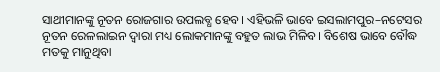ସାଥୀମାନଙ୍କୁ ନୂତନ ରୋଜଗାର ଉପଲବ୍ଧ ହେବ। ଏହିଭଳି ଭାବେ ଇସଲାମପୁର–ନଟେସର ନୂତନ ରେଳଲାଇନ ଦ୍ୱାରା ମଧ୍ୟ ଲୋକମାନଙ୍କୁ ବହୁତ ଲାଭ ମିଳିବ। ବିଶେଷ ଭାବେ ବୌଦ୍ଧ ମତକୁ ମାନୁଥିବା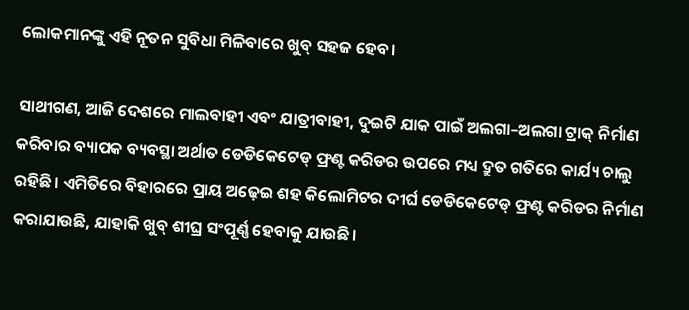ଲୋକମାନଙ୍କୁ ଏହି ନୂତନ ସୁବିଧା ମିଳିବାରେ ଖୁବ୍‍ ସହଜ ହେବ।

ସାଥୀଗଣ, ଆଜି ଦେଶରେ ମାଲବାହୀ ଏବଂ ଯାତ୍ରୀବାହୀ, ଦୁଇଟି ଯାକ ପାଇଁ ଅଲଗା–ଅଲଗା ଟ୍ରାକ୍‍ ନିର୍ମାଣ କରିବାର ବ୍ୟାପକ ବ୍ୟବସ୍ଥା ଅର୍ଥାତ ଡେଡିକେଟେଡ୍‍ ଫ୍ରଣ୍ଟ କରିଡର ଉପରେ ମଧ୍ୟ ଦ୍ରୁତ ଗତିରେ କାର୍ଯ୍ୟ ଚାଲୁ ରହିଛି। ଏମିତିରେ ବିହାରରେ ପ୍ରାୟ ଅଢ଼େଇ ଶହ କିଲୋମିଟର ଦୀର୍ଘ ଡେଡିକେଟେଡ୍‍ ଫ୍ରଣ୍ଟ କରିଡର ନିର୍ମାଣ କରାଯାଉଛି, ଯାହାକି ଖୁବ୍‍ ଶୀଘ୍ର ସଂପୂର୍ଣ୍ଣ ହେବାକୁ ଯାଉଛି।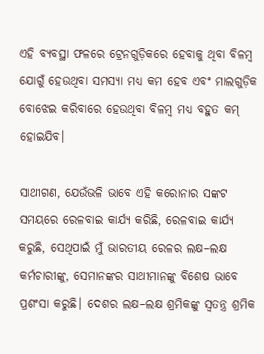ଏହି ବ୍ୟବସ୍ଥା ଫଳରେ ଟ୍ରେନଗୁଡ଼ିକରେ ହେବାକୁ ଥିବା ବିଳମ୍ବ ଯୋଗୁଁ ହେଉଥିବା ସମସ୍ୟା ମଧ୍ୟ କମ ହେବ ଏବଂ ମାଲଗୁଡ଼ିକ ବୋଝେଇ କରିବାରେ ହେଉଥିବା ବିଳମ୍ବ ମଧ୍ୟ ବହୁତ କମ୍‍ ହୋଇଯିବ।

ସାଥୀଗଣ, ଯେଉଁଭଳି ଭାବେ ଏହି କରୋନାର ସଙ୍କଟ ସମୟରେ ରେଳବାଇ କାର୍ଯ୍ୟ କରିଛି, ରେଳବାଇ କାର୍ଯ୍ୟ କରୁଛି, ସେଥିପାଇଁ ମୁଁ ଭାରତୀୟ ରେଳର ଲକ୍ଷ–ଲକ୍ଷ କର୍ମଚାରୀଙ୍କୁ, ସେମାନଙ୍କର ସାଥୀମାନଙ୍କୁ ବିଶେଷ ଭାବେ ପ୍ରଶଂସା କରୁଛି। ଦେଶର ଲକ୍ଷ–ଲକ୍ଷ ଶ୍ରମିକଙ୍କୁ ସ୍ୱତନ୍ତ୍ର ଶ୍ରମିକ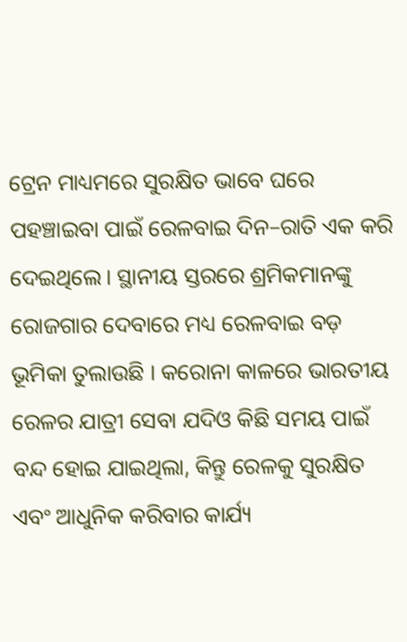ଟ୍ରେନ ମାଧ୍ୟମରେ ସୁରକ୍ଷିତ ଭାବେ ଘରେ ପହଞ୍ଚାଇବା ପାଇଁ ରେଳବାଇ ଦିନ–ରାତି ଏକ କରି ଦେଇଥିଲେ। ସ୍ଥାନୀୟ ସ୍ତରରେ ଶ୍ରମିକମାନଙ୍କୁ ରୋଜଗାର ଦେବାରେ ମଧ୍ୟ ରେଳବାଇ ବଡ଼ ଭୂମିକା ତୁଲାଉଛି । କରୋନା କାଳରେ ଭାରତୀୟ ରେଳର ଯାତ୍ରୀ ସେବା ଯଦିଓ କିଛି ସମୟ ପାଇଁ ବନ୍ଦ ହୋଇ ଯାଇଥିଲା, କିନ୍ତୁ ରେଳକୁ ସୁରକ୍ଷିତ ଏବଂ ଆଧୁନିକ କରିବାର କାର୍ଯ୍ୟ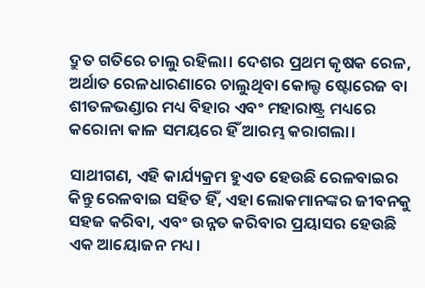ଦ୍ରୁତ ଗତିରେ ଚାଲୁ ରହିଲା। ଦେଶର ପ୍ରଥମ କୃଷକ ରେଳ, ଅର୍ଥାତ ରେଳଧାରଣାରେ ଚାଲୁଥିବା କୋଲ୍ଡ ଷ୍ଟୋରେଜ ବା ଶୀତଳଭଣ୍ଡାର ମଧ୍ୟ ବିହାର ଏବଂ ମହାରାଷ୍ଟ୍ର ମଧ୍ୟରେ କରୋନା କାଳ ସମୟରେ ହିଁ ଆରମ୍ଭ କରାଗଲା।

ସାଥୀଗଣ, ଏହି କାର୍ଯ୍ୟକ୍ରମ ହୁଏତ ହେଉଛି ରେଳବାଇର କିନ୍ତୁ ରେଳବାଇ ସହିତ ହିଁ, ଏହା ଲୋକମାନଙ୍କର ଜୀବନକୁ ସହଜ କରିବା, ଏବଂ ଉନ୍ନତ କରିବାର ପ୍ରୟାସର ହେଉଛି ଏକ ଆୟୋଜନ ମଧ୍ୟ।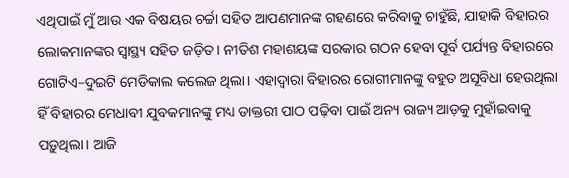ଏଥିପାଇଁ ମୁଁ ଆଉ ଏକ ବିଷୟର ଚର୍ଚ୍ଚା ସହିତ ଆପଣମାନଙ୍କ ଗହଣରେ କରିବାକୁ ଚାହୁଁଛି, ଯାହାକି ବିହାରର ଲୋକମାନଙ୍କର ସ୍ୱାସ୍ଥ୍ୟ ସହିତ ଜଡ଼ିତ। ନୀତିଶ ମହାଶୟଙ୍କ ସରକାର ଗଠନ ହେବା ପୂର୍ବ ପର୍ଯ୍ୟନ୍ତ ବିହାରରେ ଗୋଟିଏ–ଦୁଇଟି ମେଡିକାଲ କଲେଜ ଥିଲା। ଏହାଦ୍ୱାରା ବିହାରର ରୋଗୀମାନଙ୍କୁ ବହୁତ ଅସୂବିଧା ହେଉଥିଲା ହିଁ ବିହାରର ମେଧାବୀ ଯୁବକମାନଙ୍କୁ ମଧ୍ୟ ଡାକ୍ତରୀ ପାଠ ପଢ଼ିବା ପାଇଁ ଅନ୍ୟ ରାଜ୍ୟ ଆଡ଼କୁ ମୁହାଁଇବାକୁ ପଡ଼ୁଥିଲା। ଆଜି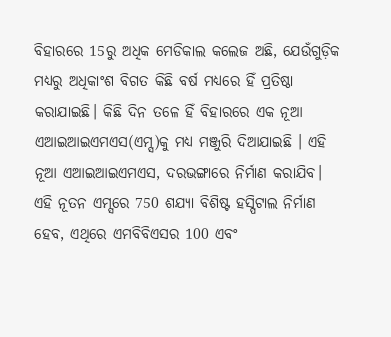ବିହାରରେ 15ରୁ ଅଧିକ ମେଡିକାଲ କଲେଜ ଅଛି, ଯେଉଁଗୁଡ଼ିକ ମଧ୍ୟରୁ ଅଧିକାଂଶ ବିଗତ କିଛି ବର୍ଷ ମଧ୍ୟରେ ହିଁ ପ୍ରତିଷ୍ଠା କରାଯାଇଛି। କିଛି ଦିନ ତଳେ ହିଁ ବିହାରରେ ଏକ ନୂଆ ଏଆଇଆଇଏମଏସ(ଏମ୍ସ)କୁ ମଧ୍ୟ ମଞ୍ଜୁରି ଦିଆଯାଇଛି । ଏହି ନୂଆ ଏଆଇଆଇଏମଏସ, ଦରଭଙ୍ଗାରେ ନିର୍ମାଣ କରାଯିବ। ଏହି ନୂତନ ଏମ୍ସରେ 750 ଶଯ୍ୟା ବିଶିଷ୍ଟ ହସ୍ପିଟାଲ ନିର୍ମାଣ ହେବ, ଏଥିରେ ଏମବିବିଏସର 100 ଏବଂ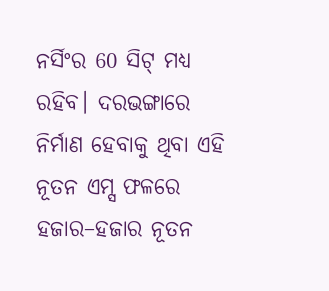ନର୍ସିଂର 60 ସିଟ୍‍ ମଧ୍ୟ ରହିବ। ଦରଭଙ୍ଗାରେ ନିର୍ମାଣ ହେବାକୁ ଥିବା ଏହି ନୂତନ ଏମ୍ସ ଫଳରେ ହଜାର–ହଜାର ନୂତନ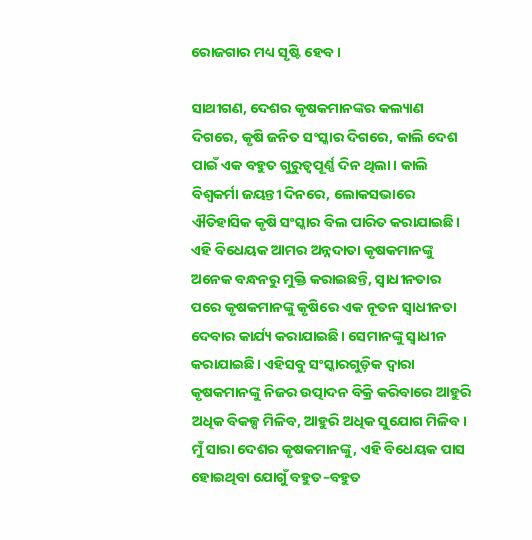ରୋଜଗାର ମଧ୍ୟ ସୃଷ୍ଟି ହେବ।

ସାଥୀଗଣ, ଦେଶର କୃଷକମାନଙ୍କର କଲ୍ୟାଣ ଦିଗରେ, କୃଷି ଜନିତ ସଂସ୍କାର ଦିଗରେ, କାଲି ଦେଶ ପାଇଁ ଏକ ବହୁତ ଗୁରୁତ୍ୱପୂର୍ଣ୍ଣ ଦିନ ଥିଲା। କାଲି ବିଶ୍ୱକର୍ମା ଜୟନ୍ତୀ ଦିନରେ, ଲୋକସଭାରେ ଐତିହାସିକ କୃଷି ସଂସ୍କାର ବିଲ ପାରିତ କରାଯାଇଛି। ଏହି ବିଧେୟକ ଆମର ଅନ୍ନଦାତା କୃଷକମାନଙ୍କୁ ଅନେକ ବନ୍ଧନରୁ ମୁକ୍ତି କରାଇଛନ୍ତି, ସ୍ୱାଧୀନତାର ପରେ କୃଷକମାନଙ୍କୁ କୃଷିରେ ଏକ ନୂତନ ସ୍ୱାଧୀନତା ଦେବାର କାର୍ଯ୍ୟ କରାଯାଇଛି। ସେମାନଙ୍କୁ ସ୍ୱାଧୀନ କରାଯାଇଛି। ଏହିସବୁ ସଂସ୍କାରଗୁଡ଼ିକ ଦ୍ୱାରା କୃଷକମାନଙ୍କୁ ନିଜର ଉତ୍ପାଦନ ବିକ୍ରି କରିବାରେ ଆହୁରି ଅଧିକ ବିକଳ୍ପ ମିଳିବ, ଆହୁରି ଅଧିକ ସୁଯୋଗ ମିଳିବ। ମୁଁ ସାରା ଦେଶର କୃଷକମାନଙ୍କୁ, ଏହି ବିଧେୟକ ପାସ ହୋଇଥିବା ଯୋଗୁଁ ବହୁତ–ବହୁତ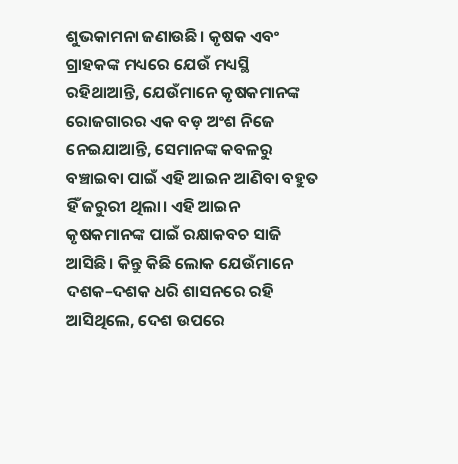ଶୁଭକାମନା ଜଣାଉଛି। କୃଷକ ଏବଂ ଗ୍ରାହକଙ୍କ ମଧ୍ୟରେ ଯେଉଁ ମଧ୍ୟସ୍ଥି ରହିଥାଆନ୍ତି, ଯେଉଁମାନେ କୃଷକମାନଙ୍କ ରୋଜଗାରର ଏକ ବଡ଼ ଅଂଶ ନିଜେ ନେଇଯାଆନ୍ତି, ସେମାନଙ୍କ କବଳରୁ ବଞ୍ଚାଇବା ପାଇଁ ଏହି ଆଇନ ଆଣିବା ବହୁତ ହିଁ ଜରୁରୀ ଥିଲା। ଏହି ଆଇନ କୃଷକମାନଙ୍କ ପାଇଁ ରକ୍ଷାକବଚ ସାଜି ଆସିଛି। କିନ୍ତୁ କିଛି ଲୋକ ଯେଉଁମାନେ ଦଶକ–ଦଶକ ଧରି ଶାସନରେ ରହି ଆସିଥିଲେ, ଦେଶ ଉପରେ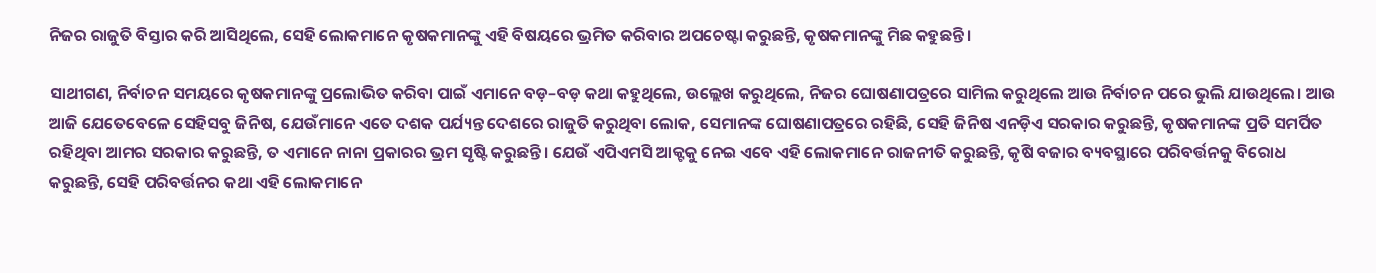ନିଜର ରାଜୁତି ବିସ୍ତାର କରି ଆସିଥିଲେ, ସେହି ଲୋକମାନେ କୃଷକମାନଙ୍କୁ ଏହି ବିଷୟରେ ଭ୍ରମିତ କରିବାର ଅପଚେଷ୍ଟା କରୁଛନ୍ତି, କୃଷକମାନଙ୍କୁ ମିଛ କହୁଛନ୍ତି।

ସାଥୀଗଣ, ନିର୍ବାଚନ ସମୟରେ କୃଷକମାନଙ୍କୁ ପ୍ରଲୋଭିତ କରିବା ପାଇଁ ଏମାନେ ବଡ଼–ବଡ଼ କଥା କହୁଥିଲେ, ଉଲ୍ଲେଖ କରୁଥିଲେ, ନିଜର ଘୋଷଣାପତ୍ରରେ ସାମିଲ କରୁଥିଲେ ଆଉ ନିର୍ବାଚନ ପରେ ଭୁଲି ଯାଉଥିଲେ। ଆଉ ଆଜି ଯେତେବେଳେ ସେହିସବୁ ଜିନିଷ, ଯେଉଁମାନେ ଏତେ ଦଶକ ପର୍ଯ୍ୟନ୍ତ ଦେଶରେ ରାଜୁତି କରୁଥିବା ଲୋକ, ସେମାନଙ୍କ ଘୋଷଣାପତ୍ରରେ ରହିଛି, ସେହି ଜିନିଷ ଏନଡ଼ିଏ ସରକାର କରୁଛନ୍ତି, କୃଷକମାନଙ୍କ ପ୍ରତି ସମର୍ପିତ ରହିଥିବା ଆମର ସରକାର କରୁଛନ୍ତି, ତ ଏମାନେ ନାନା ପ୍ରକାରର ଭ୍ରମ ସୃଷ୍ଟି କରୁଛନ୍ତି। ଯେଉଁ ଏପିଏମସି ଆକ୍ଟକୁ ନେଇ ଏବେ ଏହି ଲୋକମାନେ ରାଜନୀତି କରୁଛନ୍ତି, କୃଷି ବଜାର ବ୍ୟବସ୍ଥାରେ ପରିବର୍ତ୍ତନକୁ ବିରୋଧ କରୁଛନ୍ତି, ସେହି ପରିବର୍ତ୍ତନର କଥା ଏହି ଲୋକମାନେ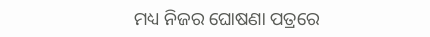ମଧ୍ୟ ନିଜର ଘୋଷଣା ପତ୍ରରେ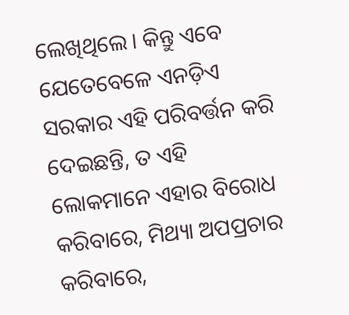ଲେଖିଥିଲେ। କିନ୍ତୁ ଏବେ ଯେତେବେଳେ ଏନଡ଼ିଏ ସରକାର ଏହି ପରିବର୍ତ୍ତନ କରି ଦେଇଛନ୍ତି, ତ ଏହି ଲୋକମାନେ ଏହାର ବିରୋଧ କରିବାରେ, ମିଥ୍ୟା ଅପପ୍ରଚାର କରିବାରେ,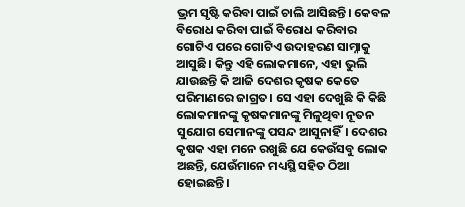ଭ୍ରମ ସୃଷ୍ଟି କରିବା ପାଇଁ ଚାଲି ଆସିଛନ୍ତି। କେବଳ ବିରୋଧ କରିବା ପାଇଁ ବିରୋଧ କରିବାର ଗୋଟିଏ ପରେ ଗୋଟିଏ ଉଦାହରଣ ସାମ୍ନାକୁ ଆସୁଛି। କିନ୍ତୁ ଏହି ଲୋକମାନେ, ଏହା ଭୁଲି ଯାଉଛନ୍ତି କି ଆଜି ଦେଶର କୃଷକ କେତେ ପରିମାଣରେ ଜାଗ୍ରତ। ସେ ଏହା ଦେଖୁଛି କି କିଛି ଲୋକମାନଙ୍କୁ କୃଷକମାନଙ୍କୁ ମିଳୁଥିବା ନୂତନ ସୁଯୋଗ ସେମାନଙ୍କୁ ପସନ୍ଦ ଆସୁନାହିଁ। ଦେଶର କୃଷକ ଏହା ମନେ ରଖୁଛି ଯେ କେଉଁସବୁ ଲୋକ ଅଛନ୍ତି, ଯେଉଁମାନେ ମଧ୍ୟସ୍ଥି ସହିତ ଠିଆ ହୋଇଛନ୍ତି।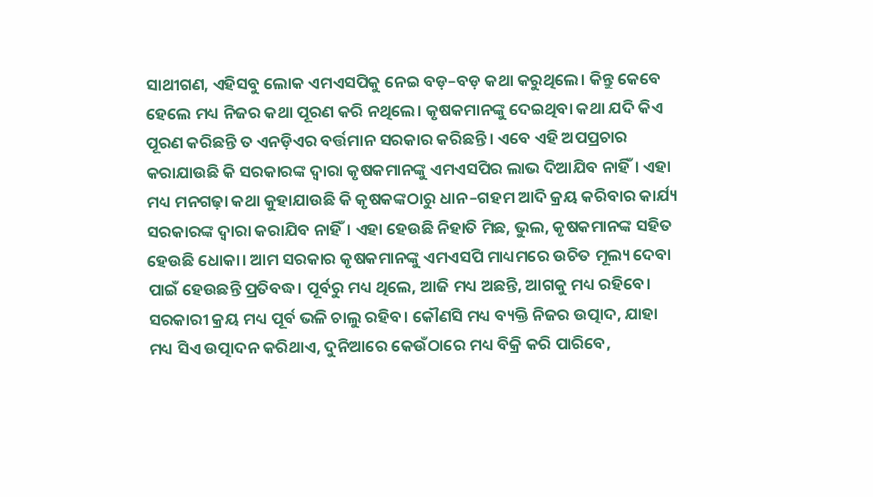ସାଥୀଗଣ, ଏହିସବୁ ଲୋକ ଏମଏସପିକୁ ନେଇ ବଡ଼–ବଡ଼ କଥା କରୁଥିଲେ। କିନ୍ତୁ କେବେ ହେଲେ ମଧ୍ୟ ନିଜର କଥା ପୂରଣ କରି ନଥିଲେ। କୃଷକମାନଙ୍କୁ ଦେଇଥିବା କଥା ଯଦି କିଏ ପୂରଣ କରିଛନ୍ତି ତ ଏନଡ଼ିଏର ବର୍ତ୍ତମାନ ସରକାର କରିଛନ୍ତି। ଏବେ ଏହି ଅପପ୍ରଚାର କରାଯାଉଛି କି ସରକାରଙ୍କ ଦ୍ୱାରା କୃଷକମାନଙ୍କୁ ଏମଏସପିର ଲାଭ ଦିଆଯିବ ନାହିଁ। ଏହା ମଧ୍ୟ ମନଗଢ଼ା କଥା କୁହାଯାଉଛି କି କୃଷକଙ୍କଠାରୁ ଧାନ–ଗହମ ଆଦି କ୍ରୟ କରିବାର କାର୍ଯ୍ୟ ସରକାରଙ୍କ ଦ୍ୱାରା କରାଯିବ ନାହିଁ। ଏହା ହେଉଛି ନିହାତି ମିଛ, ଭୁଲ, କୃଷକମାନଙ୍କ ସହିତ ହେଉଛି ଧୋକା। ଆମ ସରକାର କୃଷକମାନଙ୍କୁ ଏମଏସପି ମାଧ୍ୟମରେ ଉଚିତ ମୂଲ୍ୟ ଦେବା ପାଇଁ ହେଉଛନ୍ତି ପ୍ରତିବଦ୍ଧ। ପୂର୍ବରୁ ମଧ୍ୟ ଥିଲେ, ଆଜି ମଧ୍ୟ ଅଛନ୍ତି, ଆଗକୁ ମଧ୍ୟ ରହିବେ। ସରକାରୀ କ୍ରୟ ମଧ୍ୟ ପୂର୍ବ ଭଳି ଚାଲୁ ରହିବ। କୌଣସି ମଧ୍ୟ ବ୍ୟକ୍ତି ନିଜର ଉତ୍ପାଦ, ଯାହା ମଧ୍ୟ ସିଏ ଉତ୍ପାଦନ କରିଥାଏ, ଦୁନିଆରେ କେଉଁଠାରେ ମଧ୍ୟ ବିକ୍ରି କରି ପାରିବେ,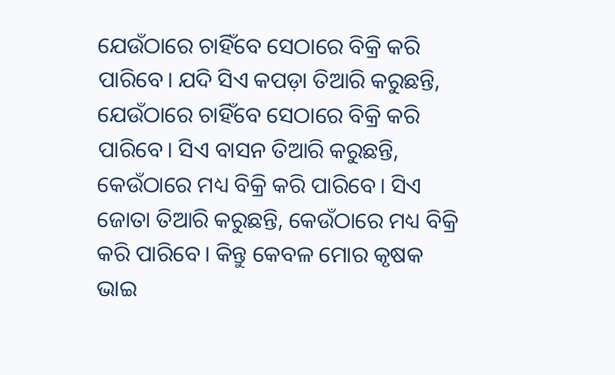ଯେଉଁଠାରେ ଚାହିଁବେ ସେଠାରେ ବିକ୍ରି କରି ପାରିବେ। ଯଦି ସିଏ କପଡ଼ା ତିଆରି କରୁଛନ୍ତି, ଯେଉଁଠାରେ ଚାହିଁବେ ସେଠାରେ ବିକ୍ରି କରି ପାରିବେ। ସିଏ ବାସନ ତିଆରି କରୁଛନ୍ତି, କେଉଁଠାରେ ମଧ୍ୟ ବିକ୍ରି କରି ପାରିବେ। ସିଏ ଜୋତା ତିଆରି କରୁଛନ୍ତି, କେଉଁଠାରେ ମଧ୍ୟ ବିକ୍ରି କରି ପାରିବେ। କିନ୍ତୁ କେବଳ ମୋର କୃଷକ ଭାଇ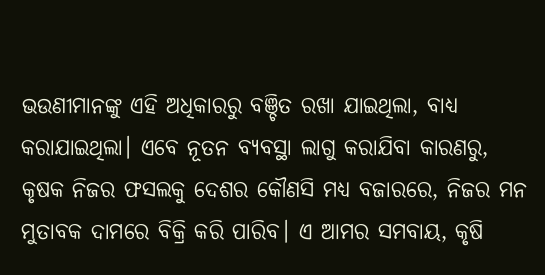ଭଉଣୀମାନଙ୍କୁ ଏହି ଅଧିକାରରୁ ବଞ୍ଚିତ ରଖା ଯାଇଥିଲା, ବାଧ୍ୟ କରାଯାଇଥିଲା। ଏବେ ନୂତନ ବ୍ୟବସ୍ଥା ଲାଗୁ କରାଯିବା କାରଣରୁ, କୃଷକ ନିଜର ଫସଲକୁ ଦେଶର କୌଣସି ମଧ୍ୟ ବଜାରରେ, ନିଜର ମନ ମୁତାବକ ଦାମରେ ବିକ୍ରି କରି ପାରିବ। ଏ ଆମର ସମବାୟ, କୃଷି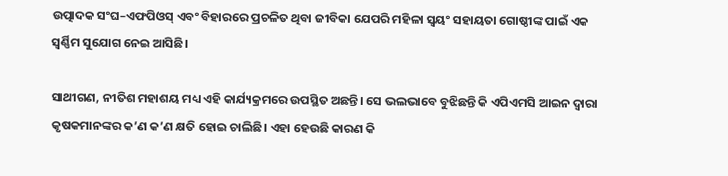ଉତ୍ପାଦକ ସଂଘ–ଏଫପିଓସ୍‍ ଏବଂ ବିହାରରେ ପ୍ରଚଳିତ ଥିବା ଜୀବିକା ଯେପରି ମହିଳା ସ୍ୱୟଂ ସହାୟତା ଗୋଷ୍ଠୀଙ୍କ ପାଇଁ ଏକ ସ୍ୱର୍ଣ୍ଣିମ ସୁଯୋଗ ନେଇ ଆସିଛି।

ସାଥୀଗଣ, ନୀତିଶ ମହାଶୟ ମଧ୍ୟ ଏହି କାର୍ଯ୍ୟକ୍ରମରେ ଉପସ୍ଥିତ ଅଛନ୍ତି। ସେ ଭଲଭାବେ ବୁଝିଛନ୍ତି କି ଏପିଏମସି ଆଇନ ଦ୍ୱାରା କୃଷକମାନଙ୍କର କ’ଣ କ’ଣ କ୍ଷତି ହୋଇ ଚାଲିଛି। ଏହା ହେଉଛି କାରଣ କି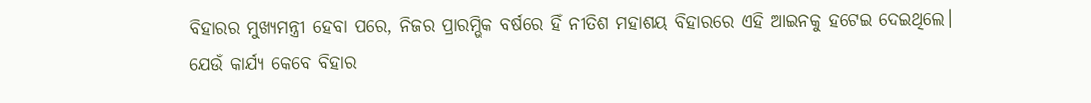ବିହାରର ମୁଖ୍ୟମନ୍ତ୍ରୀ ହେବା ପରେ, ନିଜର ପ୍ରାରମ୍ଭିକ ବର୍ଷରେ ହିଁ ନୀତିଶ ମହାଶୟ ବିହାରରେ ଏହି ଆଇନକୁ ହଟେଇ ଦେଇଥିଲେ। ଯେଉଁ କାର୍ଯ୍ୟ କେବେ ବିହାର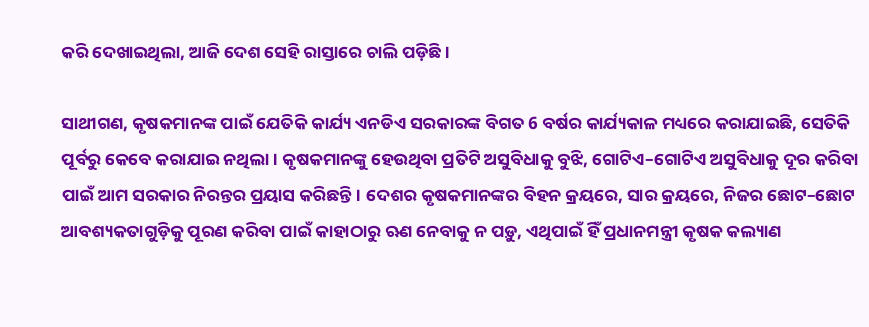କରି ଦେଖାଇଥିଲା, ଆଜି ଦେଶ ସେହି ରାସ୍ତାରେ ଚାଲି ପଡ଼ିଛି।

ସାଥୀଗଣ, କୃଷକମାନଙ୍କ ପାଇଁ ଯେତିକି କାର୍ଯ୍ୟ ଏନଡିଏ ସରକାରଙ୍କ ବିଗତ 6 ବର୍ଷର କାର୍ଯ୍ୟକାଳ ମଧ୍ୟରେ କରାଯାଇଛି, ସେତିକି ପୂର୍ବରୁ କେବେ କରାଯାଇ ନଥିଲା। କୃଷକମାନଙ୍କୁ ହେଉଥିବା ପ୍ରତିଟି ଅସୁବିଧାକୁ ବୁଝି, ଗୋଟିଏ–ଗୋଟିଏ ଅସୁବିଧାକୁ ଦୂର କରିବା ପାଇଁ ଆମ ସରକାର ନିରନ୍ତର ପ୍ରୟାସ କରିଛନ୍ତି। ଦେଶର କୃଷକମାନଙ୍କର ବିହନ କ୍ରୟରେ, ସାର କ୍ରୟରେ, ନିଜର ଛୋଟ–ଛୋଟ ଆବଶ୍ୟକତାଗୁଡ଼ିକୁ ପୂରଣ କରିବା ପାଇଁ କାହାଠାରୁ ଋଣ ନେବାକୁ ନ ପଡ଼ୁ, ଏଥିପାଇଁ ହିଁ ପ୍ରଧାନମନ୍ତ୍ରୀ କୃଷକ କଲ୍ୟାଣ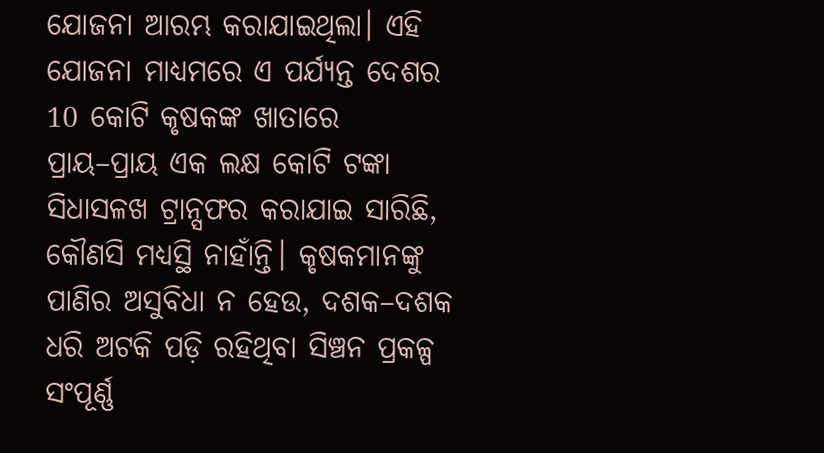ଯୋଜନା ଆରମ୍ଭ କରାଯାଇଥିଲା। ଏହି ଯୋଜନା ମାଧ୍ୟମରେ ଏ ପର୍ଯ୍ୟନ୍ତ ଦେଶର 10 କୋଟି କୃଷକଙ୍କ ଖାତାରେ ପ୍ରାୟ–ପ୍ରାୟ ଏକ ଲକ୍ଷ କୋଟି ଟଙ୍କା ସିଧାସଳଖ ଟ୍ରାନ୍ସଫର କରାଯାଇ ସାରିଛି, କୌଣସି ମଧ୍ୟସ୍ଥି ନାହାଁନ୍ତି। କୃଷକମାନଙ୍କୁ ପାଣିର ଅସୁବିଧା ନ ହେଉ, ଦଶକ–ଦଶକ ଧରି ଅଟକି ପଡ଼ି ରହିଥିବା ସିଞ୍ଚନ ପ୍ରକଳ୍ପ ସଂପୂର୍ଣ୍ଣ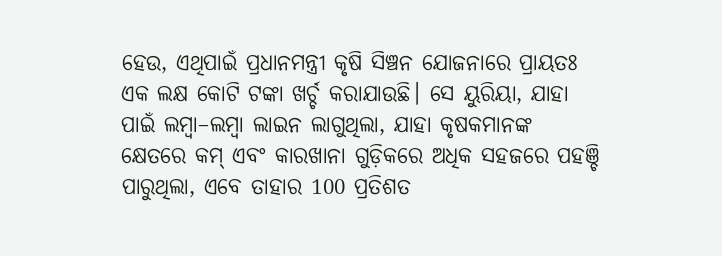ହେଉ, ଏଥିପାଇଁ ପ୍ରଧାନମନ୍ତ୍ରୀ କୃଷି ସିଞ୍ଚନ ଯୋଜନାରେ ପ୍ରାୟତଃ ଏକ ଲକ୍ଷ କୋଟି ଟଙ୍କା ଖର୍ଚ୍ଚ କରାଯାଉଛି। ସେ ୟୁରିୟା, ଯାହା ପାଇଁ ଲମ୍ବା–ଲମ୍ବା ଲାଇନ ଲାଗୁଥିଲା, ଯାହା କୃଷକମାନଙ୍କ କ୍ଷେତରେ କମ୍‍ ଏବଂ କାରଖାନା ଗୁଡ଼ିକରେ ଅଧିକ ସହଜରେ ପହଞ୍ଚି ପାରୁଥିଲା, ଏବେ ତାହାର 100 ପ୍ରତିଶତ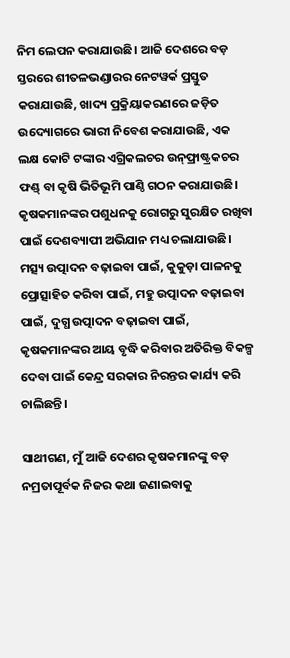ନିମ ଲେପନ କରାଯାଉଛି। ଆଜି ଦେଶରେ ବଡ଼ ସ୍ତରରେ ଶୀତଳଭଣ୍ଡାରର ନେଟୱର୍କ ପ୍ରସ୍ତୁତ କରାଯାଉଛି, ଖାଦ୍ୟ ପ୍ରକ୍ରିୟାକରଣରେ ଜଡ଼ିତ ଉଦ୍ୟୋଗରେ ଭାରୀ ନିବେଶ କରାଯାଉଛି, ଏକ ଲକ୍ଷ କୋଟି ଟଙ୍କାର ଏଗ୍ରିକଲଚର ଉନ୍‍ଫ୍ରାଷ୍ଟ୍ରକଚର ଫଣ୍ଡ୍‍ ବା କୃଷି ଭିତିଭୂମି ପାଣ୍ଠି ଗଠନ କରାଯାଉଛି। କୃଷକମାନଙ୍କର ପଶୁଧନକୁ ରୋଗରୁ ସୁରକ୍ଷିତ ରଖିବା ପାଇଁ ଦେଶବ୍ୟାପୀ ଅଭିଯାନ ମଧ୍ୟ ଚଲାଯାଉଛି। ମତ୍ସ୍ୟ ଉତ୍ପାଦନ ବଢ଼ାଇବା ପାଇଁ, କୁକୁଡ଼ା ପାଳନକୁ ପ୍ରୋତ୍ସାହିତ କରିବା ପାଇଁ, ମହୁ ଉତ୍ପାଦନ ବଢ଼ାଇବା ପାଇଁ, ଦୁଗ୍ଧ ଉତ୍ପାଦନ ବଢ଼ାଇବା ପାଇଁ, କୃଷକମାନଙ୍କର ଆୟ ବୃଦ୍ଧି କରିବାର ଅତିରିକ୍ତ ବିକଳ୍ପ ଦେବା ପାଇଁ କେନ୍ଦ୍ର ସରକାର ନିରନ୍ତର କାର୍ଯ୍ୟ କରି ଚାଲିଛନ୍ତି।

ସାଥୀଗଣ, ମୁଁ ଆଜି ଦେଶର କୃଷକମାନଙ୍କୁ ବଡ଼ ନମ୍ରତାପୂର୍ବକ ନିଜର କଥା ଜଣାଇବାକୁ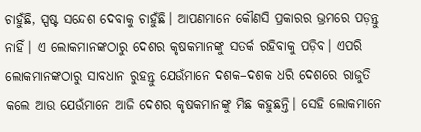ଚାହୁଁଛି, ସ୍ପଷ୍ଟ ସନ୍ଦେଶ ଦେବାକୁ ଚାହୁଁଛି। ଆପଣମାନେ କୌଣସି ପ୍ରକାରର ଭ୍ରମରେ ପଡ଼ନ୍ତୁ ନାହିଁ। ଏ ଲୋକମାନଙ୍କଠାରୁ ଦେଶର କୃଷକମାନଙ୍କୁ ସତର୍କ ରହିବାକୁ ପଡ଼ିବ। ଏପରି ଲୋକମାନଙ୍କଠାରୁ ସାବଧାନ ରୁହନ୍ତୁ ଯେଉଁମାନେ ଦଶକ–ଦଶକ ଧରି ଦେଶରେ ରାଜୁତି କଲେ ଆଉ ଯେଉଁମାନେ ଆଜି ଦେଶର କୃଷକମାନଙ୍କୁ ମିଛ କହୁଛନ୍ତି। ସେହି ଲୋକମାନେ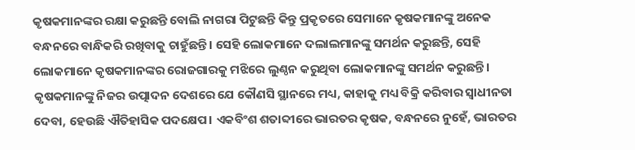କୃଷକମାନଙ୍କର ରକ୍ଷା କରୁଛନ୍ତି ବୋଲି ନାଗରା ପିଟୁଛନ୍ତି କିନ୍ତୁ ପ୍ରକୃତରେ ସେମାନେ କୃଷକମାନଙ୍କୁ ଅନେକ ବନ୍ଧନରେ ବାନ୍ଧିକରି ରଖିବାକୁ ଚାହୁଁଛନ୍ତି। ସେହି ଲୋକମାନେ ଦଲାଲମାନଙ୍କୁ ସମର୍ଥନ କରୁଛନ୍ତି, ସେହି ଲୋକମାନେ କୃଷକମାନଙ୍କର ରୋଜଗାରକୁ ମଝିରେ ଲୁଣ୍ଠନ କରୁଥିବା ଲୋକମାନଙ୍କୁ ସମର୍ଥନ କରୁଛନ୍ତି। କୃଷକମାନଙ୍କୁ ନିଜର ଉତ୍ପାଦନ ଦେଶରେ ଯେ କୌଣସି ସ୍ଥାନରେ ମଧ୍ୟ, କାହାକୁ ମଧ୍ୟ ବିକ୍ରି କରିବାର ସ୍ୱାଧୀନତା ଦେବା, ହେଉଛି ଐତିହାସିକ ପଦକ୍ଷେପ। ଏକବିଂଶ ଶତାବ୍ଦୀରେ ଭାରତର କୃଷକ, ବନ୍ଧନରେ ନୁହେଁ, ଭାରତର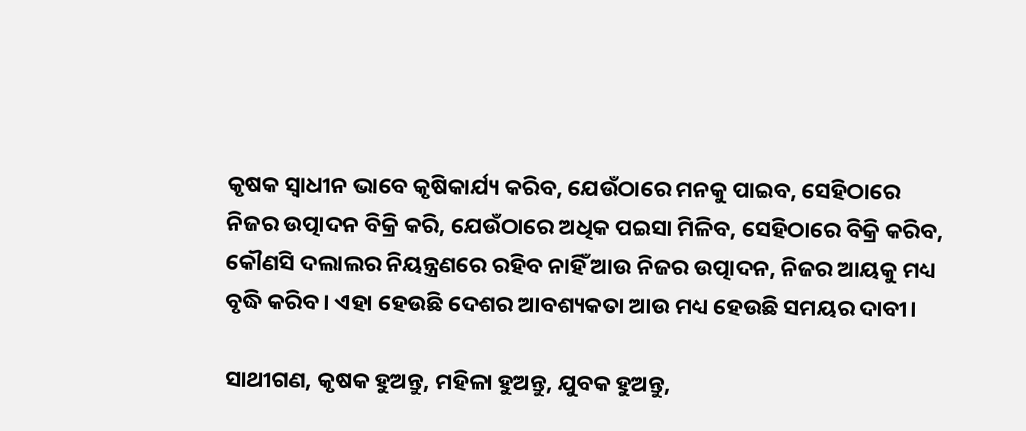କୃଷକ ସ୍ୱାଧୀନ ଭାବେ କୃଷିକାର୍ଯ୍ୟ କରିବ, ଯେଉଁଠାରେ ମନକୁ ପାଇବ, ସେହିଠାରେ ନିଜର ଉତ୍ପାଦନ ବିକ୍ରି କରି, ଯେଉଁଠାରେ ଅଧିକ ପଇସା ମିଳିବ, ସେହିଠାରେ ବିକ୍ରି କରିବ, କୌଣସି ଦଲାଲର ନିୟନ୍ତ୍ରଣରେ ରହିବ ନାହିଁ ଆଉ ନିଜର ଉତ୍ପାଦନ, ନିଜର ଆୟକୁ ମଧ୍ୟ ବୃଦ୍ଧି କରିବ। ଏହା ହେଉଛି ଦେଶର ଆବଶ୍ୟକତା ଆଉ ମଧ୍ୟ ହେଉଛି ସମୟର ଦାବୀ।

ସାଥୀଗଣ, କୃଷକ ହୁଅନ୍ତୁ, ମହିଳା ହୁଅନ୍ତୁ, ଯୁବକ ହୁଅନ୍ତୁ,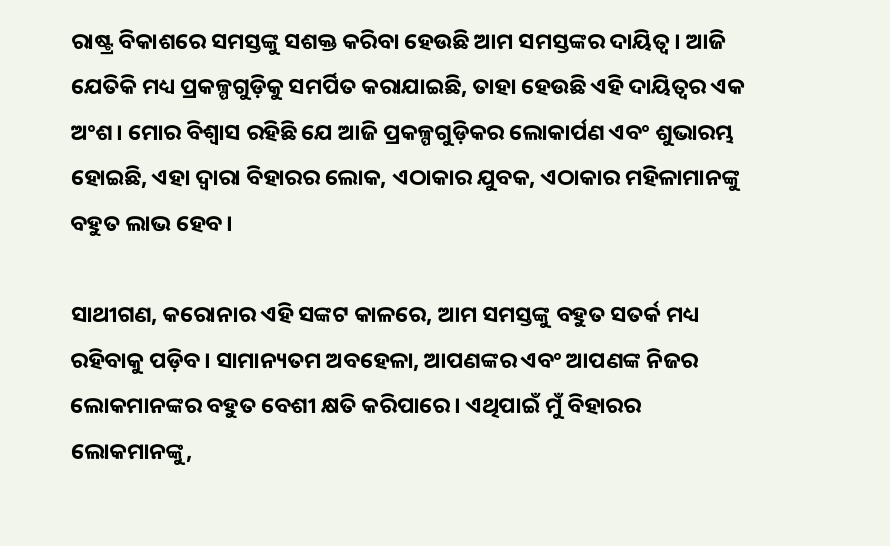ରାଷ୍ଟ୍ର ବିକାଶରେ ସମସ୍ତଙ୍କୁ ସଶକ୍ତ କରିବା ହେଉଛି ଆମ ସମସ୍ତଙ୍କର ଦାୟିତ୍ୱ। ଆଜି ଯେତିକି ମଧ୍ୟ ପ୍ରକଳ୍ପଗୁଡ଼ିକୁ ସମର୍ପିତ କରାଯାଇଛି, ତାହା ହେଉଛି ଏହି ଦାୟିତ୍ୱର ଏକ ଅଂଶ। ମୋର ବିଶ୍ୱାସ ରହିଛି ଯେ ଆଜି ପ୍ରକଳ୍ପଗୁଡ଼ିକର ଲୋକାର୍ପଣ ଏବଂ ଶୁଭାରମ୍ଭ ହୋଇଛି, ଏହା ଦ୍ୱାରା ବିହାରର ଲୋକ, ଏଠାକାର ଯୁବକ, ଏଠାକାର ମହିଳାମାନଙ୍କୁ ବହୁତ ଲାଭ ହେବ।

ସାଥୀଗଣ, କରୋନାର ଏହି ସଙ୍କଟ କାଳରେ, ଆମ ସମସ୍ତଙ୍କୁ ବହୁତ ସତର୍କ ମଧ୍ୟ ରହିବାକୁ ପଡ଼ିବ। ସାମାନ୍ୟତମ ଅବହେଳା, ଆପଣଙ୍କର ଏବଂ ଆପଣଙ୍କ ନିଜର ଲୋକମାନଙ୍କର ବହୁତ ବେଶୀ କ୍ଷତି କରିପାରେ। ଏଥିପାଇଁ ମୁଁ ବିହାରର ଲୋକମାନଙ୍କୁ,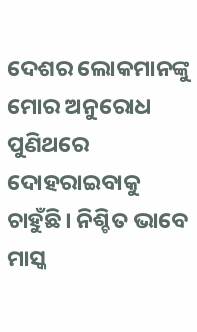ଦେଶର ଲୋକମାନଙ୍କୁ ମୋର ଅନୁରୋଧ ପୁଣିଥରେ ଦୋହରାଇବାକୁ ଚାହୁଁଛି। ନିଶ୍ଚିତ ଭାବେ ମାସ୍କ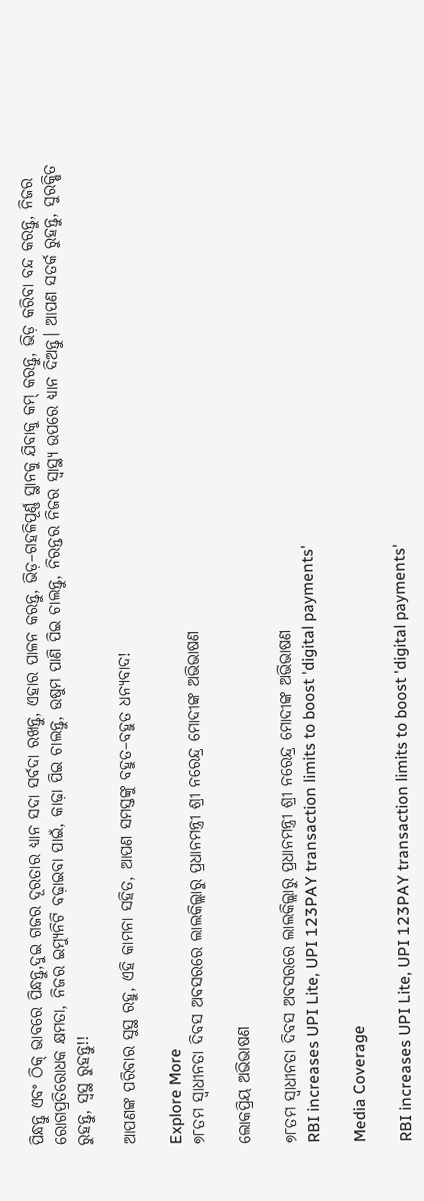ପିନ୍ଧନ୍ତୁ ଏବଂ ଠିକ୍‍ ଭାବରେ ପିନ୍ଧନ୍ତୁ,ଦୁଇ ଗଜର ଦୂରତାର ଧ୍ୟାନ ସଦା ସର୍ବଦା ରଖନ୍ତୁ, ଏହାର ପାଳନ କରନ୍ତୁ, ଭିଡ଼–ଗହଳିପୂର୍ଣ୍ଣ ସ୍ଥାନକୁ ଯିବାକୁ କମ୍‍ କରନ୍ତୁ, ଭିଡ଼ କରିବା ବନ୍ଦ କରନ୍ତୁ, ନିଜର ରୋଗପ୍ରତିରୋଧକ କ୍ଷମତା, ନିଜର ଇମ୍ୟୁନିଟି ବଢ଼ାଇବା ପାଇଁ, କାଢ଼ା ପିଇ ଚାଲନ୍ତୁ, ଉଷୁମ ପାଣି ପିଇ ଚାଲନ୍ତୁ, ନିରନ୍ତର ନିଜର ସ୍ୱାସ୍ଥ୍ୟ ଉପରେ ଧ୍ୟାନ ଦିଅନ୍ତୁ। ଆପଣ ସତର୍କ ରୁହନ୍ତୁ, ସୁରକ୍ଷିତ ରୁହନ୍ତୁ, ସ୍ୱସ୍ଥ ରୁହନ୍ତୁ!!

ଆପଣଙ୍କ ପରିବାର ସୁସ୍ଥ ରହୁ, ଏହି କାମନା ସହିତ, ଆପଣ ସମସ୍ତଙ୍କୁ ବହୁତ–ବହୁତ ଧନ୍ୟବାଦ!

Explore More
୭୮ତମ ସ୍ୱାଧୀନତା ଦିବସ ଅବସରରେ ଲାଲକିଲ୍ଲାରୁ ପ୍ରଧାନମନ୍ତ୍ରୀ ଶ୍ରୀ ନରେନ୍ଦ୍ର ମୋଦୀଙ୍କ ଅଭିଭାଷଣ

ଲୋକପ୍ରିୟ ଅଭିଭାଷଣ

୭୮ତମ ସ୍ୱାଧୀନତା ଦିବସ ଅବସରରେ ଲାଲକିଲ୍ଲାରୁ ପ୍ରଧାନମନ୍ତ୍ରୀ ଶ୍ରୀ ନରେନ୍ଦ୍ର ମୋଦୀଙ୍କ ଅଭିଭାଷଣ
RBI increases UPI Lite, UPI 123PAY transaction limits to boost 'digital payments'

Media Coverage

RBI increases UPI Lite, UPI 123PAY transaction limits to boost 'digital payments'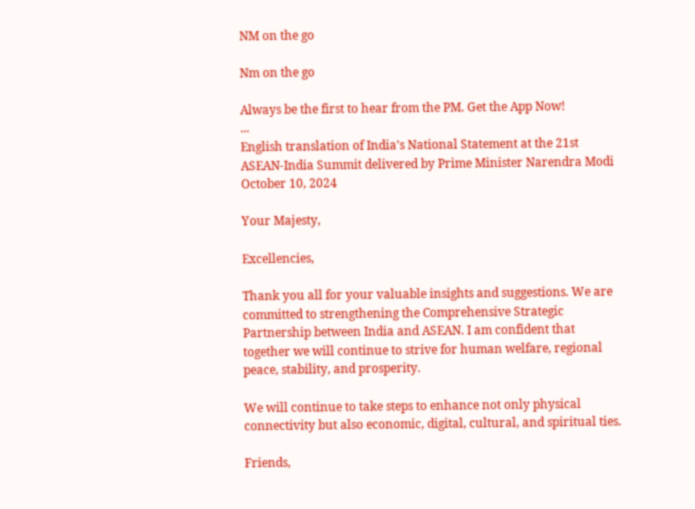NM on the go

Nm on the go

Always be the first to hear from the PM. Get the App Now!
...
English translation of India's National Statement at the 21st ASEAN-India Summit delivered by Prime Minister Narendra Modi
October 10, 2024

Your Majesty,

Excellencies,

Thank you all for your valuable insights and suggestions. We are committed to strengthening the Comprehensive Strategic Partnership between India and ASEAN. I am confident that together we will continue to strive for human welfare, regional peace, stability, and prosperity.

We will continue to take steps to enhance not only physical connectivity but also economic, digital, cultural, and spiritual ties.

Friends,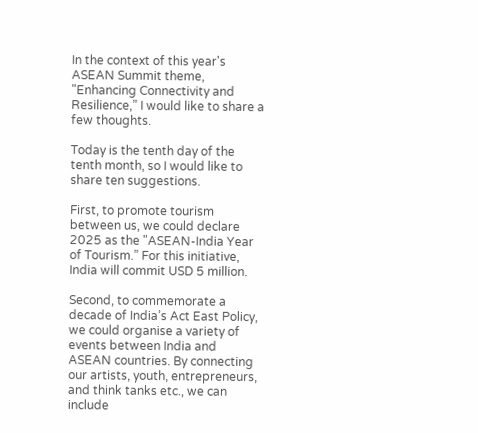In the context of this year's ASEAN Summit theme, "Enhancing Connectivity and Resilience,” I would like to share a few thoughts.

Today is the tenth day of the tenth month, so I would like to share ten suggestions.

First, to promote tourism between us, we could declare 2025 as the "ASEAN-India Year of Tourism.” For this initiative, India will commit USD 5 million.

Second, to commemorate a decade of India’s Act East Policy, we could organise a variety of events between India and ASEAN countries. By connecting our artists, youth, entrepreneurs, and think tanks etc., we can include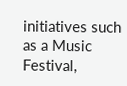initiatives such as a Music Festival,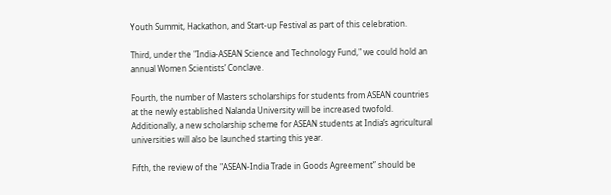Youth Summit, Hackathon, and Start-up Festival as part of this celebration.

Third, under the "India-ASEAN Science and Technology Fund," we could hold an annual Women Scientists’ Conclave.

Fourth, the number of Masters scholarships for students from ASEAN countries at the newly established Nalanda University will be increased twofold. Additionally, a new scholarship scheme for ASEAN students at India’s agricultural universities will also be launched starting this year.

Fifth, the review of the "ASEAN-India Trade in Goods Agreement” should be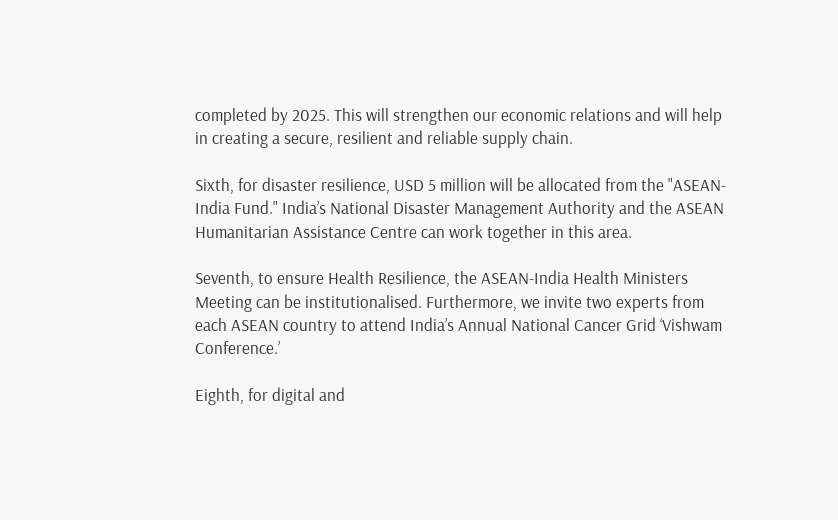completed by 2025. This will strengthen our economic relations and will help in creating a secure, resilient and reliable supply chain.

Sixth, for disaster resilience, USD 5 million will be allocated from the "ASEAN-India Fund." India’s National Disaster Management Authority and the ASEAN Humanitarian Assistance Centre can work together in this area.

Seventh, to ensure Health Resilience, the ASEAN-India Health Ministers Meeting can be institutionalised. Furthermore, we invite two experts from each ASEAN country to attend India’s Annual National Cancer Grid ‘Vishwam Conference.’

Eighth, for digital and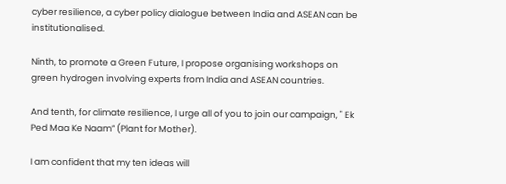cyber resilience, a cyber policy dialogue between India and ASEAN can be institutionalised.

Ninth, to promote a Green Future, I propose organising workshops on green hydrogen involving experts from India and ASEAN countries.

And tenth, for climate resilience, I urge all of you to join our campaign, " Ek Ped Maa Ke Naam” (Plant for Mother).

I am confident that my ten ideas will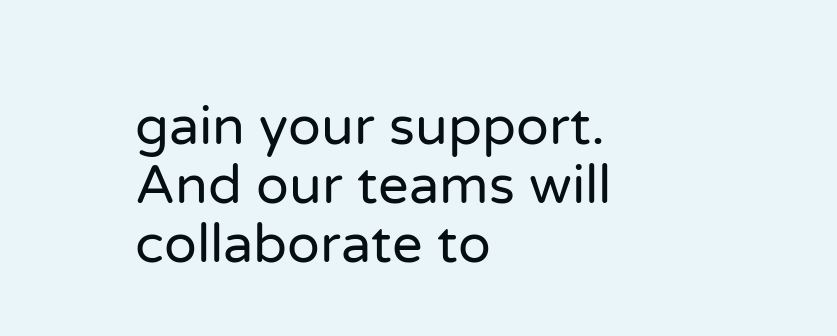gain your support. And our teams will collaborate to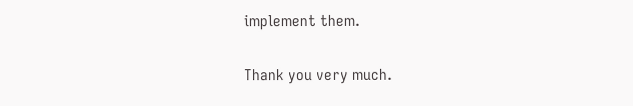implement them.

Thank you very much.